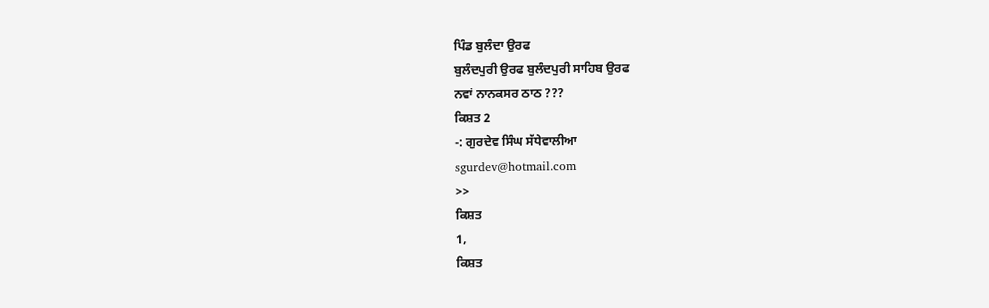ਪਿੰਡ ਬੁਲੰਦਾ ਉਰਫ
ਬੁਲੰਦਪੁਰੀ ਉਰਫ ਬੁਲੰਦਪੁਰੀ ਸਾਹਿਬ ਉਰਫ
ਨਵਾਂ ਨਾਨਕਸਰ ਠਾਠ ???
ਕਿਸ਼ਤ 2
-: ਗੁਰਦੇਵ ਸਿੰਘ ਸੱਧੇਵਾਲੀਆ
sgurdev@hotmail.com
>>
ਕਿਸ਼ਤ
1,
ਕਿਸ਼ਤ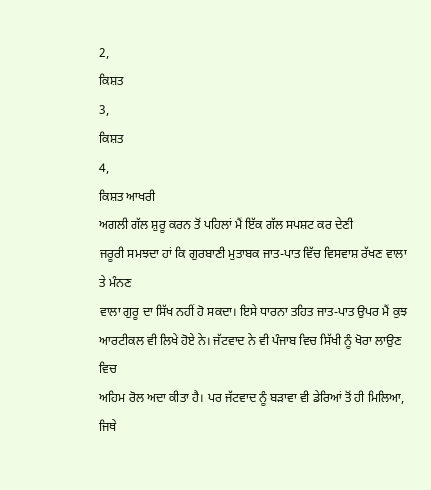2,
ਕਿਸ਼ਤ
3,
ਕਿਸ਼ਤ
4,
ਕਿਸ਼ਤ ਆਖਰੀ
ਅਗਲੀ ਗੱਲ ਸ਼ੁਰੂ ਕਰਨ ਤੋਂ ਪਹਿਲਾਂ ਮੈਂ ਇੱਕ ਗੱਲ ਸਪਸ਼ਟ ਕਰ ਦੇਣੀ
ਜਰੂਰੀ ਸਮਝਦਾ ਹਾਂ ਕਿ ਗੁਰਬਾਣੀ ਮੁਤਾਬਕ ਜਾਤ-ਪਾਤ ਵਿੱਚ ਵਿਸਵਾਸ਼ ਰੱਖਣ ਵਾਲਾ ਤੇ ਮੰਨਣ
ਵਾਲਾ ਗੁਰੂ ਦਾ ਸਿੱਖ ਨਹੀਂ ਹੋ ਸਕਦਾ। ਇਸੇ ਧਾਰਨਾ ਤਹਿਤ ਜਾਤ-ਪਾਤ ਉਪਰ ਮੈਂ ਕੁਝ
ਆਰਟੀਕਲ ਵੀ ਲਿਖੇ ਹੋਏ ਨੇ। ਜੱਟਵਾਦ ਨੇ ਵੀ ਪੰਜਾਬ ਵਿਚ ਸਿੱਖੀ ਨੂੰ ਖੋਰਾ ਲਾਉਣ ਵਿਚ
ਅਹਿਮ ਰੋਲ ਅਦਾ ਕੀਤਾ ਹੈ। ਪਰ ਜੱਟਵਾਦ ਨੂੰ ਬੜਾਵਾ ਵੀ ਡੇਰਿਆਂ ਤੋਂ ਹੀ ਮਿਲਿਆ, ਜਿਥੇ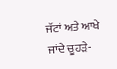ਜੱਟਾਂ ਅਤੇ ਆਖੇ ਜਾਂਦੇ ਚੂਹੜੇ-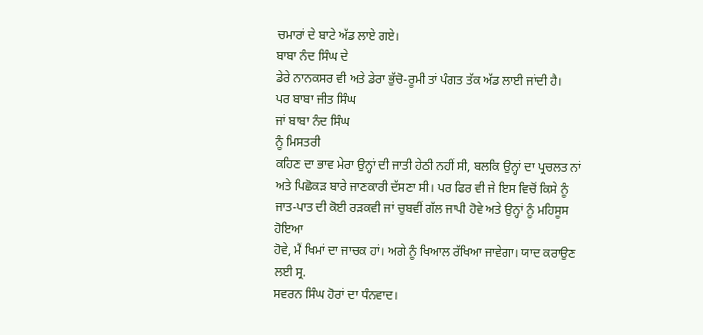ਚਮਾਰਾਂ ਦੇ ਬਾਟੇ ਅੱਡ ਲਾਏ ਗਏ।
ਬਾਬਾ ਨੰਦ ਸਿੰਘ ਦੇ
ਡੇਰੇ ਨਾਨਕਸਰ ਵੀ ਅਤੇ ਡੇਰਾ ਭੁੱਚੋ-ਰੂਮੀ ਤਾਂ ਪੰਗਤ ਤੱਕ ਅੱਡ ਲਾਈ ਜਾਂਦੀ ਹੈ।
ਪਰ ਬਾਬਾ ਜੀਤ ਸਿੰਘ
ਜਾਂ ਬਾਬਾ ਨੰਦ ਸਿੰਘ
ਨੂੰ ਮਿਸਤਰੀ
ਕਹਿਣ ਦਾ ਭਾਵ ਮੇਰਾ ਉਨ੍ਹਾਂ ਦੀ ਜਾਤੀ ਹੇਠੀ ਨਹੀਂ ਸੀ, ਬਲਕਿ ਉਨ੍ਹਾਂ ਦਾ ਪ੍ਰਚਲਤ ਨਾਂ
ਅਤੇ ਪਿਛੋਕੜ ਬਾਰੇ ਜਾਣਕਾਰੀ ਦੱਸਣਾ ਸੀ। ਪਰ ਫਿਰ ਵੀ ਜੇ ਇਸ ਵਿਚੋਂ ਕਿਸੇ ਨੂੰ
ਜਾਤ-ਪਾਤ ਦੀ ਕੋਈ ਰੜਕਵੀ ਜਾਂ ਚੁਬਵੀਂ ਗੱਲ ਜਾਪੀ ਹੋਵੇ ਅਤੇ ਉਨ੍ਹਾਂ ਨੂੰ ਮਹਿਸੂਸ ਹੋਇਆ
ਹੋਵੇ, ਮੈਂ ਖਿਮਾਂ ਦਾ ਜਾਚਕ ਹਾਂ। ਅਗੇ ਨੂੰ ਖਿਆਲ ਰੱਖਿਆ ਜਾਵੇਗਾ। ਯਾਦ ਕਰਾਉਣ ਲਈ ਸ੍ਰ.
ਸਵਰਨ ਸਿੰਘ ਹੋਰਾਂ ਦਾ ਧੰਨਵਾਦ।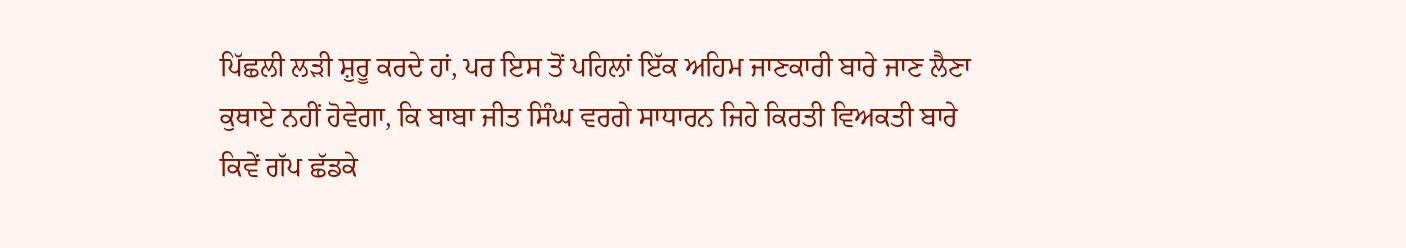ਪਿੱਛਲੀ ਲੜੀ ਸ਼ੁਰੂ ਕਰਦੇ ਹਾਂ, ਪਰ ਇਸ ਤੋਂ ਪਹਿਲਾਂ ਇੱਕ ਅਹਿਮ ਜਾਣਕਾਰੀ ਬਾਰੇ ਜਾਣ ਲੈਣਾ
ਕੁਥਾਏ ਨਹੀਂ ਹੋਵੇਗਾ, ਕਿ ਬਾਬਾ ਜੀਤ ਸਿੰਘ ਵਰਗੇ ਸਾਧਾਰਨ ਜਿਹੇ ਕਿਰਤੀ ਵਿਅਕਤੀ ਬਾਰੇ
ਕਿਵੇਂ ਗੱਪ ਛੱਡਕੇ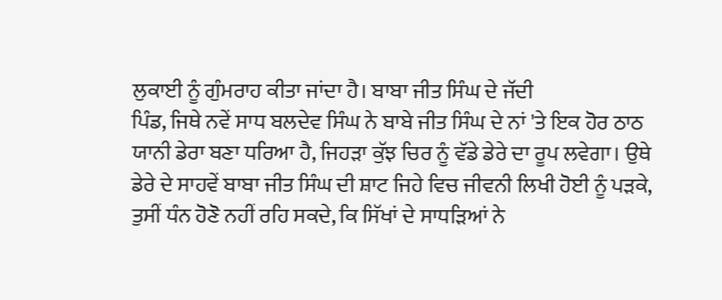ਲੁਕਾਈ ਨੂੰ ਗੁੰਮਰਾਹ ਕੀਤਾ ਜਾਂਦਾ ਹੈ। ਬਾਬਾ ਜੀਤ ਸਿੰਘ ਦੇ ਜੱਦੀ
ਪਿੰਡ, ਜਿਥੇ ਨਵੇਂ ਸਾਧ ਬਲਦੇਵ ਸਿੰਘ ਨੇ ਬਾਬੇ ਜੀਤ ਸਿੰਘ ਦੇ ਨਾਂ 'ਤੇ ਇਕ ਹੋਰ ਠਾਠ
ਯਾਨੀ ਡੇਰਾ ਬਣਾ ਧਰਿਆ ਹੈ, ਜਿਹੜਾ ਕੁੱਝ ਚਿਰ ਨੂੰ ਵੱਡੇ ਡੇਰੇ ਦਾ ਰੂਪ ਲਵੇਗਾ। ਉਥੇ
ਡੇਰੇ ਦੇ ਸਾਹਵੇਂ ਬਾਬਾ ਜੀਤ ਸਿੰਘ ਦੀ ਸ਼ਾਟ ਜਿਹੇ ਵਿਚ ਜੀਵਨੀ ਲਿਖੀ ਹੋਈ ਨੂੰ ਪੜਕੇ,
ਤੁਸੀਂ ਧੰਨ ਹੋਣੋ ਨਹੀਂ ਰਹਿ ਸਕਦੇ, ਕਿ ਸਿੱਖਾਂ ਦੇ ਸਾਧੜਿਆਂ ਨੇ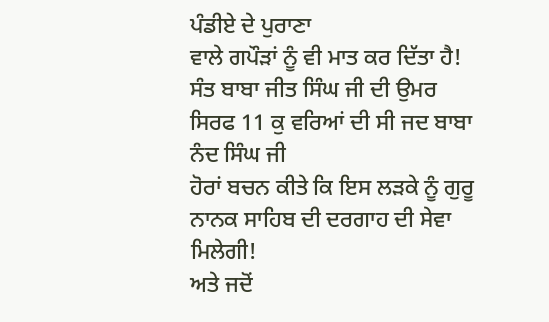ਪੰਡੀਏ ਦੇ ਪੁਰਾਣਾ
ਵਾਲੇ ਗਪੌੜਾਂ ਨੂੰ ਵੀ ਮਾਤ ਕਰ ਦਿੱਤਾ ਹੈ!
ਸੰਤ ਬਾਬਾ ਜੀਤ ਸਿੰਘ ਜੀ ਦੀ ਉਮਰ ਸਿਰਫ 11 ਕੁ ਵਰਿਆਂ ਦੀ ਸੀ ਜਦ ਬਾਬਾ ਨੰਦ ਸਿੰਘ ਜੀ
ਹੋਰਾਂ ਬਚਨ ਕੀਤੇ ਕਿ ਇਸ ਲੜਕੇ ਨੂੰ ਗੁਰੂ ਨਾਨਕ ਸਾਹਿਬ ਦੀ ਦਰਗਾਹ ਦੀ ਸੇਵਾ ਮਿਲੇਗੀ!
ਅਤੇ ਜਦੋਂ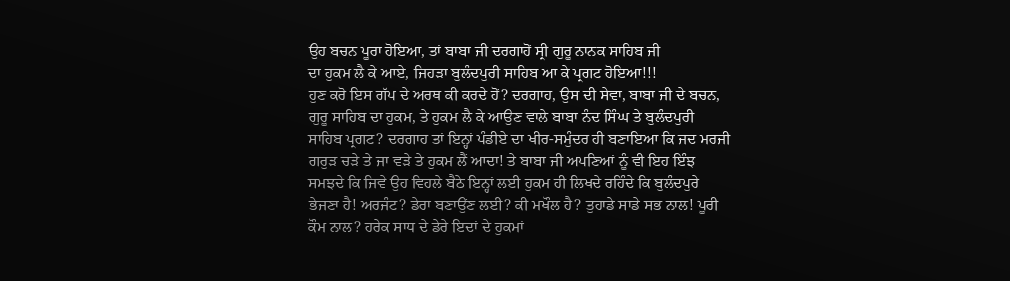ਉਹ ਬਚਨ ਪੂਰਾ ਹੋਇਆ, ਤਾਂ ਬਾਬਾ ਜੀ ਦਰਗਾਹੋਂ ਸ੍ਰੀ ਗੁਰੂ ਨਾਨਕ ਸਾਹਿਬ ਜੀ
ਦਾ ਹੁਕਮ ਲੈ ਕੇ ਆਏ, ਜਿਹੜਾ ਬੁਲੰਦਪੁਰੀ ਸਾਹਿਬ ਆ ਕੇ ਪ੍ਰਗਟ ਹੋਇਆ!!!
ਹੁਣ ਕਰੋ ਇਸ ਗੱਪ ਦੇ ਅਰਥ ਕੀ ਕਰਦੇ ਹੋਂ? ਦਰਗਾਹ, ਉਸ ਦੀ ਸੇਵਾ, ਬਾਬਾ ਜੀ ਦੇ ਬਚਨ,
ਗੁਰੂ ਸਾਹਿਬ ਦਾ ਹੁਕਮ, ਤੇ ਹੁਕਮ ਲੈ ਕੇ ਆਉਣ ਵਾਲੇ ਬਾਬਾ ਨੰਦ ਸਿੰਘ ਤੇ ਬੁਲੰਦਪੁਰੀ
ਸਾਹਿਬ ਪ੍ਰਗਟ? ਦਰਗਾਹ ਤਾਂ ਇਨ੍ਹਾਂ ਪੰਡੀਏ ਦਾ ਖੀਰ-ਸਮੁੰਦਰ ਹੀ ਬਣਾਇਆ ਕਿ ਜਦ ਮਰਜੀ
ਗਰੁੜ ਚੜੇ ਤੇ ਜਾ ਵੜੇ ਤੇ ਹੁਕਮ ਲੈਂ ਆਦਾ! ਤੇ ਬਾਬਾ ਜੀ ਅਪਣਿਆਂ ਨੂੰ ਵੀ ਇਹ ਇੰਝ
ਸਮਝਦੇ ਕਿ ਜਿਵੇ ਉਹ ਵਿਹਲੇ ਬੈਠੇ ਇਨ੍ਹਾਂ ਲਈ ਹੁਕਮ ਹੀ ਲਿਖਦੇ ਰਹਿੰਦੇ ਕਿ ਬੁਲੰਦਪੁਰੇ
ਭੇਜਣਾ ਹੈ! ਅਰਜੰਟ? ਡੇਰਾ ਬਣਾਉਂਣ ਲਈ? ਕੀ ਮਖੌਲ ਹੈ? ਤੁਹਾਡੇ ਸਾਡੇ ਸਭ ਨਾਲ! ਪੂਰੀ
ਕੌਮ ਨਾਲ? ਹਰੇਕ ਸਾਧ ਦੇ ਡੇਰੇ ਇਦਾਂ ਦੇ ਹੁਕਮਾਂ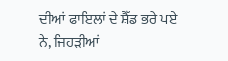ਦੀਆਂ ਫਾਇਲਾਂ ਦੇ ਸ਼ੈੱਡ ਭਰੇ ਪਏ
ਨੇ, ਜਿਹੜੀਆਂ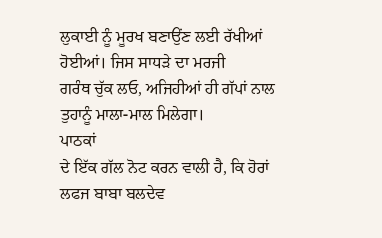ਲੁਕਾਈ ਨੂੰ ਮੂਰਖ ਬਣਾਉਂਣ ਲਈ ਰੱਖੀਆਂ ਹੋਈਆਂ। ਜਿਸ ਸਾਧੜੇ ਦਾ ਮਰਜੀ
ਗਰੰਥ ਚੁੱਕ ਲਓ, ਅਜਿਹੀਆਂ ਹੀ ਗੱਪਾਂ ਨਾਲ ਤੁਹਾਨੂੰ ਮਾਲਾ-ਮਾਲ ਮਿਲੇਗਾ।
ਪਾਠਕਾਂ
ਦੇ ਇੱਕ ਗੱਲ ਨੋਟ ਕਰਨ ਵਾਲੀ ਹੈ, ਕਿ ਹੋਰਾਂ ਲਫਜ ਬਾਬਾ ਬਲਦੇਵ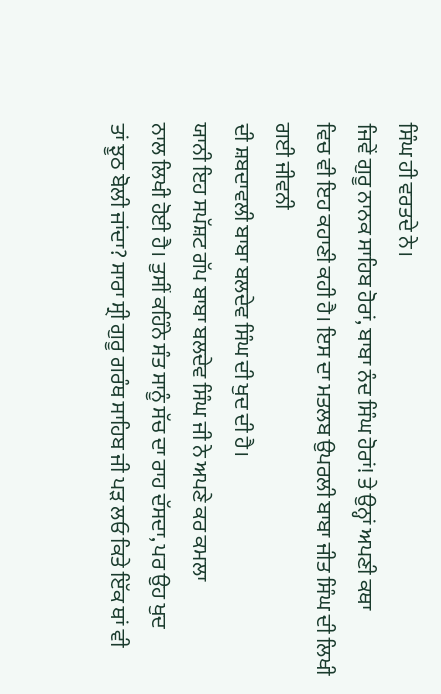ਸਿੰਘ ਹੀ ਵਰਤਦੇ ਨੇ।
ਜਿਵੇਂ ਗੁਰੂ ਨਾਨਕ ਸਾਹਿਬ ਹੋਰਾਂ, ਬਾਬਾ ਨੰਦ ਸਿੰਘ ਹੋਰਾਂ! ਤੇ ਉਨ੍ਹਾਂ ਅਪਣੀ ਕਥਾ
ਵਿਚ ਵੀ ਇਹ ਕਹਾਣੀ ਕਹੀ ਹੈ। ਇਸ ਦਾ ਮਤਲਬ ਉਪਰਲੀ ਬਾਬਾ ਜੀਤ ਸਿੰਘ ਦੀ ਲਿਖੀ ਗਈ ਜੀਵਨੀ
ਦੀ ਸ਼ਬਦਾਵਲੀ ਬਾਬਾ ਬਲਦੇਵ ਸਿੰਘ ਦੀ ਖੁਦ ਦੀ ਹੈ।
ਯਾਨੀ ਇਹ ਸਪੱਸ਼ਟ ਗੱਪ ਬਾਬਾ ਬਲਦੇਵ ਸਿੰਘ ਜੀ ਨੇ ਅਪਣੇ ਕਰ ਕਮਲਾ
ਨਾਲ ਲਿਖੀ ਹੋਈ ਹੈ। ਤੁਸੀਂ ਕਹਿੰਨੇ ਸੰਤ ਸਾਨੂੰ ਸੱਚ ਦਾ ਰਾਹ ਦੱਸਦਾ, ਪਰ ਉਹ ਖੁਦ
ਤਾਂ ਝੂਠ ਬੋਲੀ ਜਾਂਦਾ? ਸਾਰਾ ਸ੍ਰੀ ਗੁਰੂ ਗਰੰਥ ਸਾਹਿਬ ਜੀ ਪੜ ਲਓ ਕਿਤੇ ਇੱਕ ਥਾਂ ਵੀ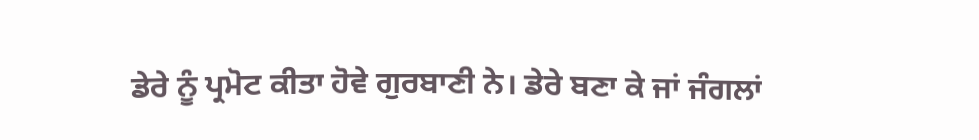ਡੇਰੇ ਨੂੰ ਪ੍ਰਮੋਟ ਕੀਤਾ ਹੋਵੇ ਗੁਰਬਾਣੀ ਨੇ। ਡੇਰੇ ਬਣਾ ਕੇ ਜਾਂ ਜੰਗਲਾਂ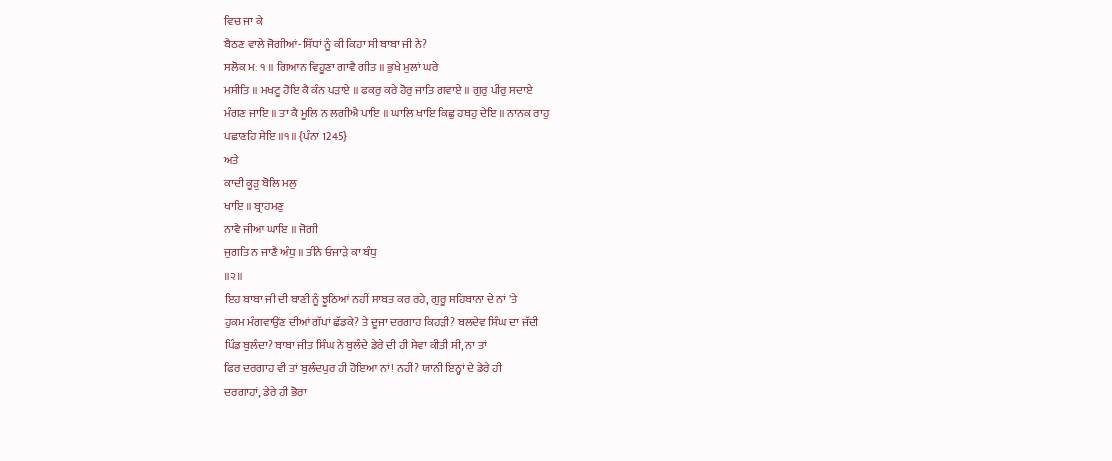ਵਿਚ ਜਾ ਕੇ
ਬੈਠਣ ਵਾਲੇ ਜੋਗੀਆਂ-ਸਿੱਧਾਂ ਨੂੰ ਕੀ ਕਿਹਾ ਸੀ ਬਾਬਾ ਜੀ ਨੇ?
ਸਲੋਕ ਮਃ ੧ ॥ ਗਿਆਨ ਵਿਹੂਣਾ ਗਾਵੈ ਗੀਤ ॥ ਭੁਖੇ ਮੁਲਾਂ ਘਰੇ
ਮਸੀਤਿ ॥ ਮਖਟੂ ਹੋਇ ਕੈ ਕੰਨ ਪੜਾਏ ॥ ਫਕਰੁ ਕਰੇ ਹੋਰੁ ਜਾਤਿ ਗਵਾਏ ॥ ਗੁਰੁ ਪੀਰੁ ਸਦਾਏ
ਮੰਗਣ ਜਾਇ ॥ ਤਾ ਕੈ ਮੂਲਿ ਨ ਲਗੀਐ ਪਾਇ ॥ ਘਾਲਿ ਖਾਇ ਕਿਛੁ ਹਥਹੁ ਦੇਇ ॥ ਨਾਨਕ ਰਾਹੁ
ਪਛਾਣਹਿ ਸੇਇ ॥੧॥ {ਪੰਨਾ 1245}
ਅਤੇ
ਕਾਦੀ ਕੂੜੁ ਬੋਲਿ ਮਲੁ
ਖਾਇ ॥ ਬ੍ਰਾਹਮਣੁ
ਨਾਵੈ ਜੀਆ ਘਾਇ ॥ ਜੋਗੀ
ਜੁਗਤਿ ਨ ਜਾਣੈ ਅੰਧੁ ॥ ਤੀਨੇ ਓਜਾੜੇ ਕਾ ਬੰਧੁ
॥੨॥
ਇਹ ਬਾਬਾ ਜੀ ਦੀ ਬਾਣੀ ਨੂੰ ਝੂਠਿਆਂ ਨਹੀਂ ਸਾਬਤ ਕਰ ਰਹੇ, ਗੁਰੂ ਸਹਿਬਾਨਾ ਦੇ ਨਾਂ 'ਤੇ
ਹੁਕਮ ਮੰਗਵਾਉਂਣ ਦੀਆਂ ਗੱਪਾਂ ਛੱਡਕੇ? ਤੇ ਦੂਜਾ ਦਰਗਾਹ ਕਿਹੜੀ? ਬਲਦੇਵ ਸਿੰਘ ਦਾ ਜੱਦੀ
ਪਿੰਡ ਬੁਲੰਦਾ? ਬਾਬਾ ਜੀਤ ਸਿੰਘ ਨੇ ਬੁਲੰਦੇ ਡੇਰੇ ਦੀ ਹੀ ਸੇਵਾ ਕੀਤੀ ਸੀ, ਨਾ ਤਾਂ
ਫਿਰ ਦਰਗਾਹ ਵੀ ਤਾਂ ਬੁਲੰਦਪੁਰ ਹੀ ਹੋਇਆ ਨਾਂ! ਨਹੀਂ? ਯਾਨੀ ਇਨ੍ਹਾਂ ਦੇ ਡੇਰੇ ਹੀ
ਦਰਗਾਹਾਂ, ਡੇਰੇ ਹੀ ਭੋਰਾ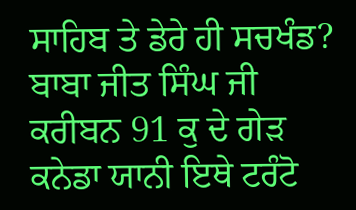ਸਾਹਿਬ ਤੇ ਡੇਰੇ ਹੀ ਸਚਖੰਡ?
ਬਾਬਾ ਜੀਤ ਸਿੰਘ ਜੀ ਕਰੀਬਨ 91 ਕੁ ਦੇ ਗੇੜ ਕਨੇਡਾ ਯਾਨੀ ਇਥੇ ਟਰੰਟੋ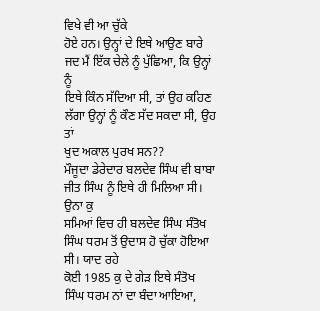ਵਿਖੇ ਵੀ ਆ ਚੁੱਕੇ
ਹੋਏ ਹਨ। ਉਨ੍ਹਾਂ ਦੇ ਇਥੇ ਆਉਣ ਬਾਰੇ ਜਦ ਮੈਂ ਇੱਕ ਚੇਲੇ ਨੂੰ ਪੁੱਛਿਆ, ਕਿ ਉਨ੍ਹਾਂ ਨੂੰ
ਇਥੇ ਕਿੰਨ ਸੱਦਿਆ ਸੀ, ਤਾਂ ਉਹ ਕਹਿਣ ਲੱਗਾ ਉਨ੍ਹਾਂ ਨੂੰ ਕੌਣ ਸੱਦ ਸਕਦਾ ਸੀ, ਉਹ ਤਾਂ
ਖੁਦ ਅਕਾਲ ਪੁਰਖ ਸਨ??
ਮੌਜੂਦਾ ਡੇਰੇਦਾਰ ਬਲਦੇਵ ਸਿੰਘ ਵੀ ਬਾਬਾ ਜੀਤ ਸਿੰਘ ਨੂੰ ਇਥੇ ਹੀ ਮਿਲਿਆ ਸੀ। ਉਨਾ ਕੁ
ਸਮਿਆਂ ਵਿਚ ਹੀ ਬਲਦੇਵ ਸਿੰਘ ਸੰਤੋਖ ਸਿੰਘ ਧਰਮ ਤੋਂ ਉਦਾਸ ਹੋ ਚੁੱਕਾ ਹੋਇਆ ਸੀ। ਯਾਦ ਰਹੇ
ਕੋਈ 1985 ਕੁ ਦੇ ਗੇੜ ਇਥੇ ਸੰਤੋਖ ਸਿੰਘ ਧਰਮ ਨਾਂ ਦਾ ਬੰਦਾ ਆਇਆ,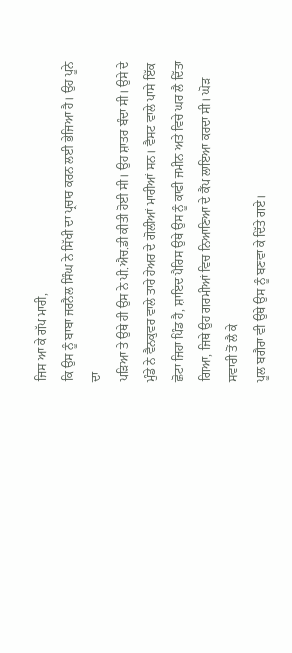ਜਿਸ ਆ ਕੇ ਗੱਪ ਮਾਰੀ,
ਕਿ ਉਸ ਨੂੰ ਬਾਬਾ ਜਰਨੈਲ ਸਿੰਘ ਨੇ ਸਿੱਖੀ ਦਾ ਪ੍ਰਚਾਰ ਕਰਨ ਲਈ ਭੇਜਿਆ ਹੈ। ਉਹ ਪੂਨੇ ਦਾ
ਪੜਿਆ ਤੇ ਉਥੇ ਹੀ ਉਸ ਨੇ ਪੀ.ਐਚ.ਡੀ ਕੀਤੀ ਹੋਈ ਸੀ। ਉਹ ਸ਼ਾਤਰ ਬੰਦਾ ਸੀ। ਉਸੇ ਦੇ
ਮੁੰਡੇ ਨੇ ਵੈਨਕੁਵਰ ਵਾਲੇ ਤਾਰੇ ਹੇਅਰ ਦੇ ਗੋਲੀਆਂ ਮਾਰੀਆਂ ਸਨ। ਵੈਸਟ ਵਾਲੇ ਪਾਸੇ ਇੱਕ
ਛੋਟਾ ਜਿਹਾ ਪਿੰਡ ਹੈ, ਸ਼ਾਇਦ ਪੈਰਿਸ ਉਥੇ ਉਸ ਨੂੰ ਕਾਫੀ ਜਮੀਨ ਅਤੇ ਵਿਚੇ ਘਰ ਲੈ ਦਿੱਤਾ
ਗਿਆ, ਜਿਥੇ ਉਹ ਗਰਮੀਆਂ ਵਿਚ ਨਿਆਣਿਆ ਦੇ ਕੈਂਪ ਲਾਇਆ ਕਰਦਾ ਸੀ। ਘੋੜ ਸਵਾਰੀ ਤੋਂ ਲੈ ਕੇ
ਪੂਲ ਬਗੈਰਾ ਵੀ ਉਥੇ ਉਸ ਨੂੰ ਬਣਵਾ ਕੇ ਦਿੱਤੇ ਗਏ।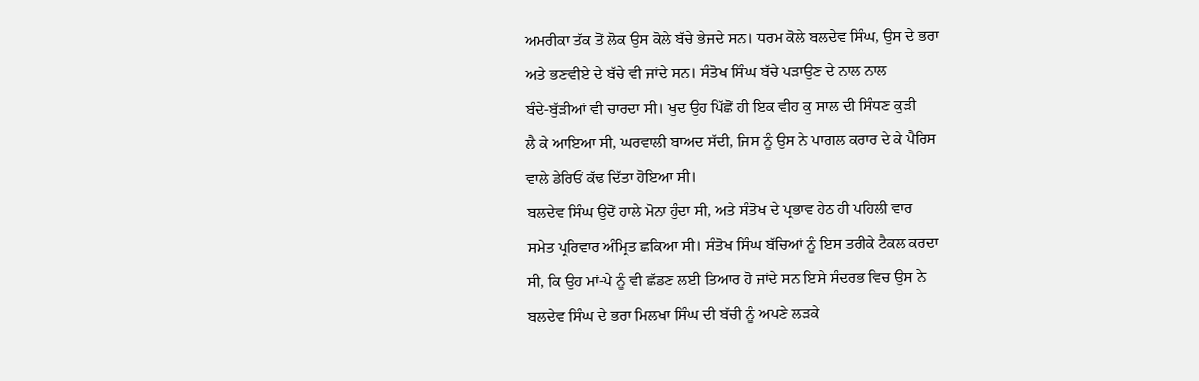ਅਮਰੀਕਾ ਤੱਕ ਤੋਂ ਲੋਕ ਉਸ ਕੋਲੇ ਬੱਚੇ ਭੇਜਦੇ ਸਨ। ਧਰਮ ਕੋਲੇ ਬਲਦੇਵ ਸਿੰਘ, ਉਸ ਦੇ ਭਰਾ
ਅਤੇ ਭਣਵੀਏ ਦੇ ਬੱਚੇ ਵੀ ਜਾਂਦੇ ਸਨ। ਸੰਤੋਖ ਸਿੰਘ ਬੱਚੇ ਪੜਾਉਣ ਦੇ ਨਾਲ ਨਾਲ
ਬੰਦੇ-ਬੁੱੜੀਆਂ ਵੀ ਚਾਰਦਾ ਸੀ। ਖੁਦ ਉਹ ਪਿੱਛੋਂ ਹੀ ਇਕ ਵੀਹ ਕੁ ਸਾਲ ਦੀ ਸਿੰਧਣ ਕੁੜੀ
ਲੈ ਕੇ ਆਇਆ ਸੀ, ਘਰਵਾਲੀ ਬਾਅਦ ਸੱਦੀ, ਜਿਸ ਨੂੰ ਉਸ ਨੇ ਪਾਗਲ ਕਰਾਰ ਦੇ ਕੇ ਪੈਰਿਸ
ਵਾਲੇ ਡੇਰਿਓਂ ਕੱਢ ਦਿੱਤਾ ਹੋਇਆ ਸੀ।
ਬਲਦੇਵ ਸਿੰਘ ਉਦੋਂ ਹਾਲੇ ਮੋਨਾ ਹੁੰਦਾ ਸੀ, ਅਤੇ ਸੰਤੋਖ ਦੇ ਪ੍ਰਭਾਵ ਹੇਠ ਹੀ ਪਹਿਲੀ ਵਾਰ
ਸਮੇਤ ਪ੍ਰਰਿਵਾਰ ਅੰਮ੍ਰਿਤ ਛਕਿਆ ਸੀ। ਸੰਤੋਖ ਸਿੰਘ ਬੱਚਿਆਂ ਨੂੰ ਇਸ ਤਰੀਕੇ ਟੈਕਲ ਕਰਦਾ
ਸੀ, ਕਿ ਉਹ ਮਾਂ-ਪੇ ਨੂੰ ਵੀ ਛੱਡਣ ਲਈ ਤਿਆਰ ਹੋ ਜਾਂਦੇ ਸਨ ਇਸੇ ਸੰਦਰਭ ਵਿਚ ਉਸ ਨੇ
ਬਲਦੇਵ ਸਿੰਘ ਦੇ ਭਰਾ ਮਿਲਖਾ ਸਿੰਘ ਦੀ ਬੱਚੀ ਨੂੰ ਅਪਣੇ ਲੜਕੇ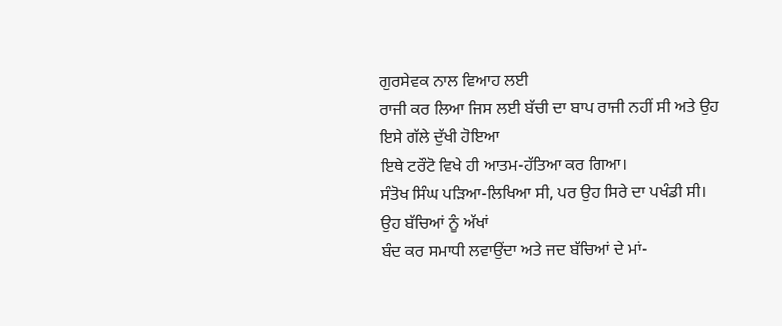ਗੁਰਸੇਵਕ ਨਾਲ ਵਿਆਹ ਲਈ
ਰਾਜੀ ਕਰ ਲਿਆ ਜਿਸ ਲਈ ਬੱਚੀ ਦਾ ਬਾਪ ਰਾਜੀ ਨਹੀਂ ਸੀ ਅਤੇ ਉਹ ਇਸੇ ਗੱਲੇ ਦੁੱਖੀ ਹੋਇਆ
ਇਥੇ ਟਰੌਟੋ ਵਿਖੇ ਹੀ ਆਤਮ-ਹੱਤਿਆ ਕਰ ਗਿਆ।
ਸੰਤੋਖ ਸਿੰਘ ਪੜਿਆ-ਲਿਖਿਆ ਸੀ, ਪਰ ਉਹ ਸਿਰੇ ਦਾ ਪਖੰਡੀ ਸੀ। ਉਹ ਬੱਚਿਆਂ ਨੂੰ ਅੱਖਾਂ
ਬੰਦ ਕਰ ਸਮਾਧੀ ਲਵਾਉਂਦਾ ਅਤੇ ਜਦ ਬੱਚਿਆਂ ਦੇ ਮਾਂ-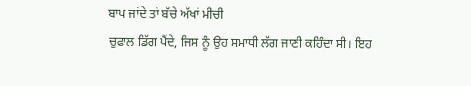ਬਾਪ ਜਾਂਦੇ ਤਾਂ ਬੱਚੇ ਅੱਖਾਂ ਮੀਚੀ
ਚੁਫਾਲ ਡਿੱਗ ਪੈਂਦੇ, ਜਿਸ ਨੂੰ ਉਹ ਸਮਾਧੀ ਲੱਗ ਜਾਣੀ ਕਹਿੰਦਾ ਸੀ। ਇਹ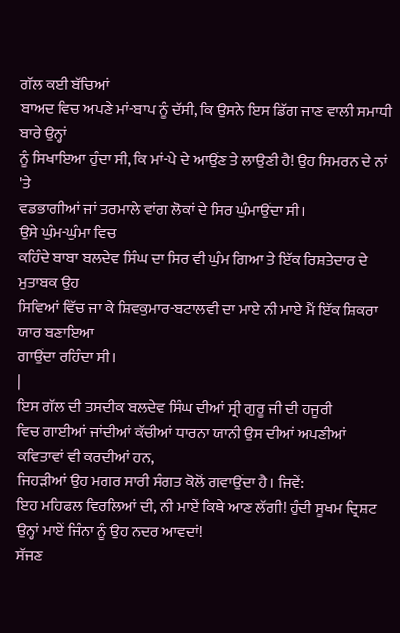ਗੱਲ ਕਈ ਬੱਚਿਆਂ
ਬਾਅਦ ਵਿਚ ਅਪਣੇ ਮਾਂ-ਬਾਪ ਨੂੰ ਦੱਸੀ, ਕਿ ਉਸਨੇ ਇਸ ਡਿੱਗ ਜਾਣ ਵਾਲੀ ਸਮਾਧੀ ਬਾਰੇ ਉਨ੍ਹਾਂ
ਨੂੰ ਸਿਖਾਇਆ ਹੁੰਦਾ ਸੀ, ਕਿ ਮਾਂ-ਪੇ ਦੇ ਆਉਂਣ ਤੇ ਲਾਉਣੀ ਹੈ! ਉਹ ਸਿਮਰਨ ਦੇ ਨਾਂ 'ਤੇ
ਵਡਭਾਗੀਆਂ ਜਾਂ ਤਰਮਾਲੇ ਵਾਂਗ ਲੋਕਾਂ ਦੇ ਸਿਰ ਘੁੰਮਾਉਂਦਾ ਸੀ।
ਉਸੇ ਘੁੰਮ-ਘੁੰਮਾ ਵਿਚ
ਕਹਿੰਦੇ ਬਾਬਾ ਬਲਦੇਵ ਸਿੰਘ ਦਾ ਸਿਰ ਵੀ ਘੁੰਮ ਗਿਆ ਤੇ ਇੱਕ ਰਿਸ਼ਤੇਦਾਰ ਦੇ ਮੁਤਾਬਕ ਉਹ
ਸਿਵਿਆਂ ਵਿੱਚ ਜਾ ਕੇ ਸ਼ਿਵਕੁਮਾਰ-ਬਟਾਲਵੀ ਦਾ ਮਾਏ ਨੀ ਮਾਏ ਮੈਂ ਇੱਕ ਸ਼ਿਕਰਾ ਯਾਰ ਬਣਾਇਆ
ਗਾਉਂਦਾ ਰਹਿੰਦਾ ਸੀ।
|
ਇਸ ਗੱਲ ਦੀ ਤਸਦੀਕ ਬਲਦੇਵ ਸਿੰਘ ਦੀਆਂ ਸ੍ਰੀ ਗੁਰੂ ਜੀ ਦੀ ਹਜੂਰੀ
ਵਿਚ ਗਾਈਆਂ ਜਾਂਦੀਆਂ ਕੱਚੀਆਂ ਧਾਰਨਾ ਯਾਨੀ ਉਸ ਦੀਆਂ ਅਪਣੀਆਂ ਕਵਿਤਾਵਾਂ ਵੀ ਕਰਦੀਆਂ ਹਨ,
ਜਿਹੜੀਆਂ ਉਹ ਮਗਰ ਸਾਰੀ ਸੰਗਤ ਕੋਲੋਂ ਗਵਾਉਂਦਾ ਹੈ। ਜਿਵੇਂ:
ਇਹ ਮਹਿਫਲ ਵਿਰਲਿਆਂ ਦੀ, ਨੀ ਮਾਏਂ ਕਿਥੇ ਆਣ ਲੱਗੀ! ਹੁੰਦੀ ਸੂਖਮ ਦ੍ਰਿਸ਼ਟ ਉਨ੍ਹਾਂ ਮਾਏਂ ਜਿੰਨਾ ਨੂੰ ਉਹ ਨਦਰ ਆਵਦਾਂ!
ਸੱਜਣ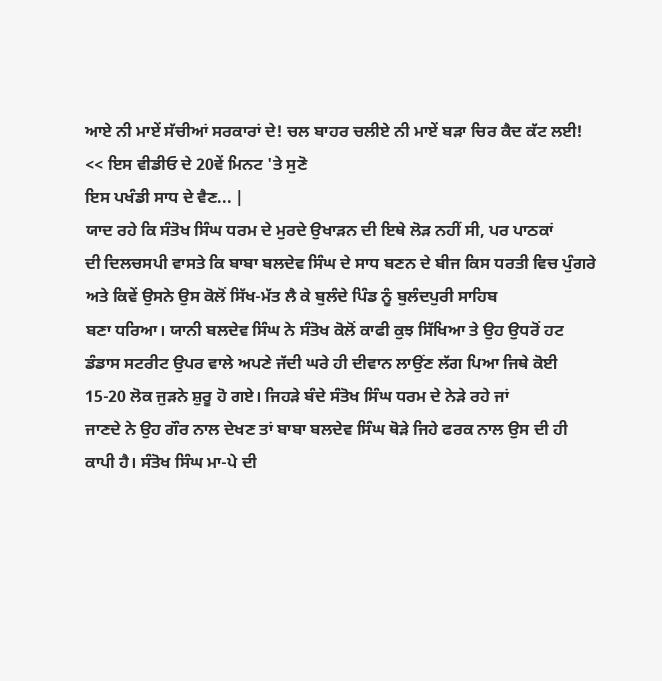ਆਏ ਨੀ ਮਾਏਂ ਸੱਚੀਆਂ ਸਰਕਾਰਾਂ ਦੇ! ਚਲ ਬਾਹਰ ਚਲੀਏ ਨੀ ਮਾਏਂ ਬੜਾ ਚਿਰ ਕੈਦ ਕੱਟ ਲਈ!
<< ਇਸ ਵੀਡੀਓ ਦੇ 20ਵੇਂ ਮਿਨਟ 'ਤੇ ਸੁਣੋ
ਇਸ ਪਖੰਡੀ ਸਾਧ ਦੇ ਵੈਣ... |
ਯਾਦ ਰਹੇ ਕਿ ਸੰਤੋਖ ਸਿੰਘ ਧਰਮ ਦੇ ਮੁਰਦੇ ਉਖਾੜਨ ਦੀ ਇਥੇ ਲੋੜ ਨਹੀਂ ਸੀ, ਪਰ ਪਾਠਕਾਂ
ਦੀ ਦਿਲਚਸਪੀ ਵਾਸਤੇ ਕਿ ਬਾਬਾ ਬਲਦੇਵ ਸਿੰਘ ਦੇ ਸਾਧ ਬਣਨ ਦੇ ਬੀਜ ਕਿਸ ਧਰਤੀ ਵਿਚ ਪੁੰਗਰੇ
ਅਤੇ ਕਿਵੇਂ ਉਸਨੇ ਉਸ ਕੋਲੋਂ ਸਿੱਖ-ਮੱਤ ਲੈ ਕੇ ਬੁਲੰਦੇ ਪਿੰਡ ਨੂੰ ਬੁਲੰਦਪੁਰੀ ਸਾਹਿਬ
ਬਣਾ ਧਰਿਆ। ਯਾਨੀ ਬਲਦੇਵ ਸਿੰਘ ਨੇ ਸੰਤੋਖ ਕੋਲੋਂ ਕਾਫੀ ਕੁਝ ਸਿੱਖਿਆ ਤੇ ਉਹ ਉਧਰੋਂ ਹਟ
ਡੰਡਾਸ ਸਟਰੀਟ ਉਪਰ ਵਾਲੇ ਅਪਣੇ ਜੱਦੀ ਘਰੇ ਹੀ ਦੀਵਾਨ ਲਾਉਂਣ ਲੱਗ ਪਿਆ ਜਿਥੇ ਕੋਈ
15-20 ਲੋਕ ਜੁੜਨੇ ਸ਼ੁਰੂ ਹੋ ਗਏ। ਜਿਹੜੇ ਬੰਦੇ ਸੰਤੋਖ ਸਿੰਘ ਧਰਮ ਦੇ ਨੇੜੇ ਰਹੇ ਜਾਂ
ਜਾਣਦੇ ਨੇ ਉਹ ਗੌਰ ਨਾਲ ਦੇਖਣ ਤਾਂ ਬਾਬਾ ਬਲਦੇਵ ਸਿੰਘ ਥੋੜੇ ਜਿਹੇ ਫਰਕ ਨਾਲ ਉਸ ਦੀ ਹੀ
ਕਾਪੀ ਹੈ। ਸੰਤੋਖ ਸਿੰਘ ਮਾ-ਪੇ ਦੀ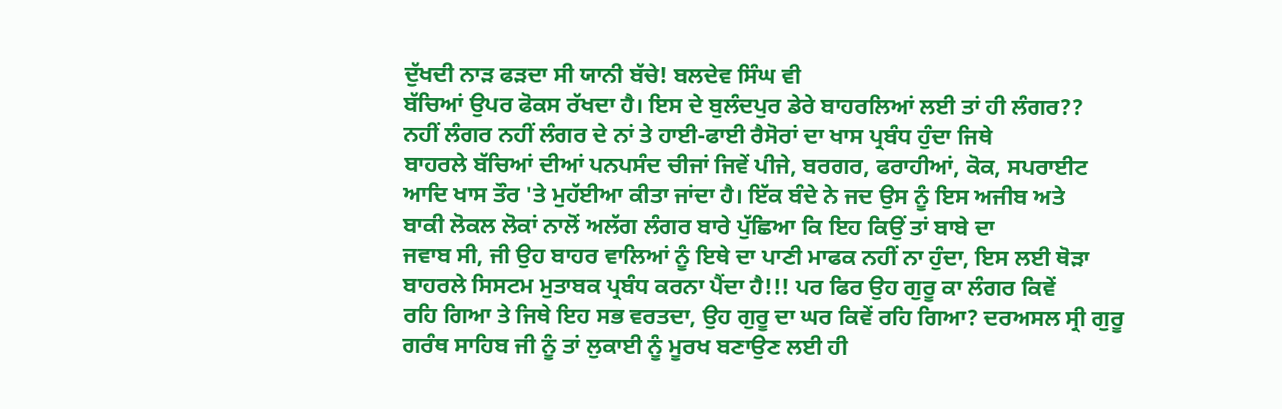ਦੁੱਖਦੀ ਨਾੜ ਫੜਦਾ ਸੀ ਯਾਨੀ ਬੱਚੇ! ਬਲਦੇਵ ਸਿੰਘ ਵੀ
ਬੱਚਿਆਂ ਉਪਰ ਫੋਕਸ ਰੱਖਦਾ ਹੈ। ਇਸ ਦੇ ਬੁਲੰਦਪੁਰ ਡੇਰੇ ਬਾਹਰਲਿਆਂ ਲਈ ਤਾਂ ਹੀ ਲੰਗਰ??
ਨਹੀਂ ਲੰਗਰ ਨਹੀਂ ਲੰਗਰ ਦੇ ਨਾਂ ਤੇ ਹਾਈ-ਫਾਈ ਰੈਸੋਰਾਂ ਦਾ ਖਾਸ ਪ੍ਰਬੰਧ ਹੁੰਦਾ ਜਿਥੇ
ਬਾਹਰਲੇ ਬੱਚਿਆਂ ਦੀਆਂ ਪਨਪਸੰਦ ਚੀਜਾਂ ਜਿਵੇਂ ਪੀਜੇ, ਬਰਗਰ, ਫਰਾਹੀਆਂ, ਕੋਕ, ਸਪਰਾਈਟ
ਆਦਿ ਖਾਸ ਤੌਰ 'ਤੇ ਮੁਹੱਈਆ ਕੀਤਾ ਜਾਂਦਾ ਹੈ। ਇੱਕ ਬੰਦੇ ਨੇ ਜਦ ਉਸ ਨੂੰ ਇਸ ਅਜੀਬ ਅਤੇ
ਬਾਕੀ ਲੋਕਲ ਲੋਕਾਂ ਨਾਲੋਂ ਅਲੱਗ ਲੰਗਰ ਬਾਰੇ ਪੁੱਛਿਆ ਕਿ ਇਹ ਕਿਉਂ ਤਾਂ ਬਾਬੇ ਦਾ
ਜਵਾਬ ਸੀ, ਜੀ ਉਹ ਬਾਹਰ ਵਾਲਿਆਂ ਨੂੰ ਇਥੇ ਦਾ ਪਾਣੀ ਮਾਫਕ ਨਹੀਂ ਨਾ ਹੁੰਦਾ, ਇਸ ਲਈ ਥੋੜਾ
ਬਾਹਰਲੇ ਸਿਸਟਮ ਮੁਤਾਬਕ ਪ੍ਰਬੰਧ ਕਰਨਾ ਪੈਂਦਾ ਹੈ!!! ਪਰ ਫਿਰ ਉਹ ਗੁਰੂ ਕਾ ਲੰਗਰ ਕਿਵੇਂ
ਰਹਿ ਗਿਆ ਤੇ ਜਿਥੇ ਇਹ ਸਭ ਵਰਤਦਾ, ਉਹ ਗੁਰੂ ਦਾ ਘਰ ਕਿਵੇਂ ਰਹਿ ਗਿਆ? ਦਰਅਸਲ ਸ੍ਰੀ ਗੁਰੂ
ਗਰੰਥ ਸਾਹਿਬ ਜੀ ਨੂੰ ਤਾਂ ਲੁਕਾਈ ਨੂੰ ਮੂਰਖ ਬਣਾਉਣ ਲਈ ਹੀ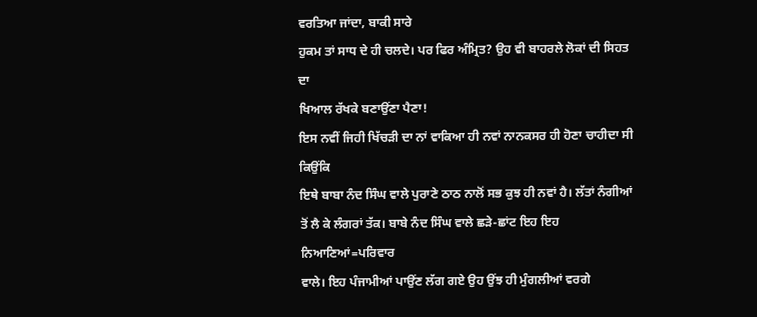ਵਰਤਿਆ ਜਾਂਦਾ, ਬਾਕੀ ਸਾਰੇ
ਹੁਕਮ ਤਾਂ ਸਾਧ ਦੇ ਹੀ ਚਲਦੇ। ਪਰ ਫਿਰ ਅੰਮ੍ਰਿਤ? ਉਹ ਵੀ ਬਾਹਰਲੇ ਲੋਕਾਂ ਦੀ ਸਿਹਤ ਦਾ
ਖਿਆਲ ਰੱਖਕੇ ਬਣਾਉਂਣਾ ਪੈਣਾ!
ਇਸ ਨਵੀਂ ਜਿਹੀ ਖਿੱਚੜੀ ਦਾ ਨਾਂ ਵਾਕਿਆ ਹੀ ਨਵਾਂ ਨਾਨਕਸਰ ਹੀ ਹੋਣਾ ਚਾਹੀਦਾ ਸੀ ਕਿਉਂਕਿ
ਇਥੇ ਬਾਬਾ ਨੰਦ ਸਿੰਘ ਵਾਲੇ ਪੁਰਾਣੇ ਠਾਠ ਨਾਲੋਂ ਸਭ ਕੁਝ ਹੀ ਨਵਾਂ ਹੈ। ਲੱਤਾਂ ਨੰਗੀਆਂ
ਤੋਂ ਲੈ ਕੇ ਲੰਗਰਾਂ ਤੱਕ। ਬਾਬੇ ਨੰਦ ਸਿੰਘ ਵਾਲੇ ਛੜੇ-ਛਾਂਟ ਇਹ ਇਹ ਨਿਆਣਿਆਂ=ਪਰਿਵਾਰ
ਵਾਲੇ। ਇਹ ਪੰਜਾਮੀਆਂ ਪਾਉਂਣ ਲੱਗ ਗਏ ਉਹ ਉਂਝ ਹੀ ਮੁੰਗਲੀਆਂ ਵਰਗੇ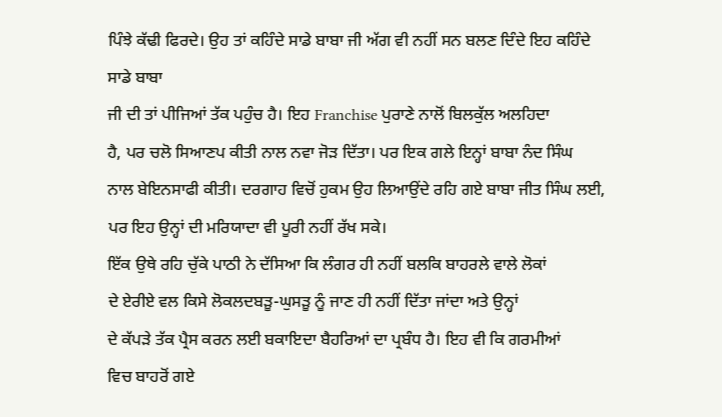ਪਿੰਝੇ ਕੱਢੀ ਫਿਰਦੇ। ਉਹ ਤਾਂ ਕਹਿੰਦੇ ਸਾਡੇ ਬਾਬਾ ਜੀ ਅੱਗ ਵੀ ਨਹੀਂ ਸਨ ਬਲਣ ਦਿੰਦੇ ਇਹ ਕਹਿੰਦੇ ਸਾਡੇ ਬਾਬਾ
ਜੀ ਦੀ ਤਾਂ ਪੀਜਿਆਂ ਤੱਕ ਪਹੁੰਚ ਹੈ। ਇਹ Franchise ਪੁਰਾਣੇ ਨਾਲੋਂ ਬਿਲਕੁੱਲ ਅਲਹਿਦਾ
ਹੈ, ਪਰ ਚਲੋ ਸਿਆਣਪ ਕੀਤੀ ਨਾਲ ਨਵਾ ਜੋੜ ਦਿੱਤਾ। ਪਰ ਇਕ ਗਲੇ ਇਨ੍ਹਾਂ ਬਾਬਾ ਨੰਦ ਸਿੰਘ
ਨਾਲ ਬੇਇਨਸਾਫੀ ਕੀਤੀ। ਦਰਗਾਹ ਵਿਚੋਂ ਹੁਕਮ ਉਹ ਲਿਆਉਂਦੇ ਰਹਿ ਗਏ ਬਾਬਾ ਜੀਤ ਸਿੰਘ ਲਈ,
ਪਰ ਇਹ ਉਨ੍ਹਾਂ ਦੀ ਮਰਿਯਾਦਾ ਵੀ ਪੂਰੀ ਨਹੀਂ ਰੱਖ ਸਕੇ।
ਇੱਕ ਉਥੇ ਰਹਿ ਚੁੱਕੇ ਪਾਠੀ ਨੇ ਦੱਸਿਆ ਕਿ ਲੰਗਰ ਹੀ ਨਹੀਂ ਬਲਕਿ ਬਾਹਰਲੇ ਵਾਲੇ ਲੋਕਾਂ
ਦੇ ਏਰੀਏ ਵਲ ਕਿਸੇ ਲੋਕਲਦਬੜੂ-ਘੁਸੜੂ ਨੂੰ ਜਾਣ ਹੀ ਨਹੀਂ ਦਿੱਤਾ ਜਾਂਦਾ ਅਤੇ ਉਨ੍ਹਾਂ
ਦੇ ਕੱਪੜੇ ਤੱਕ ਪ੍ਰੈਸ ਕਰਨ ਲਈ ਬਕਾਇਦਾ ਬੈਹਰਿਆਂ ਦਾ ਪ੍ਰਬੰਧ ਹੈ। ਇਹ ਵੀ ਕਿ ਗਰਮੀਆਂ
ਵਿਚ ਬਾਹਰੋਂ ਗਏ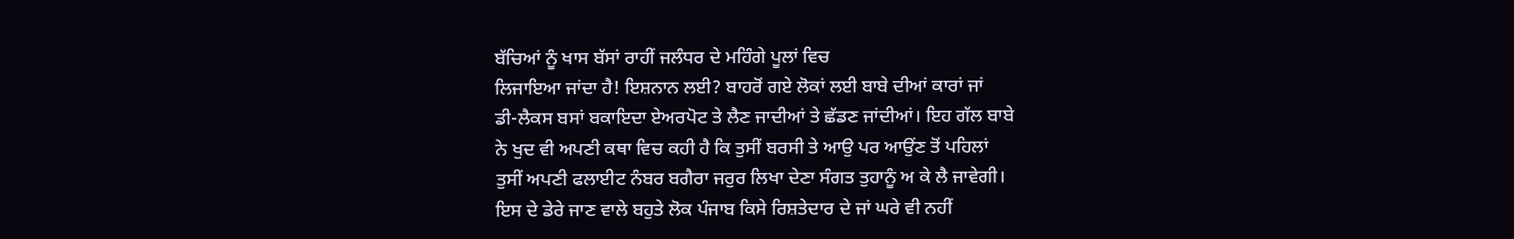ਬੱਚਿਆਂ ਨੂੰ ਖਾਸ ਬੱਸਾਂ ਰਾਹੀਂ ਜਲੰਧਰ ਦੇ ਮਹਿੰਗੇ ਪੂਲਾਂ ਵਿਚ
ਲਿਜਾਇਆ ਜਾਂਦਾ ਹੈ! ਇਸ਼ਨਾਨ ਲਈ? ਬਾਹਰੋਂ ਗਏ ਲੋਕਾਂ ਲਈ ਬਾਬੇ ਦੀਆਂ ਕਾਰਾਂ ਜਾਂ
ਡੀ-ਲੈਕਸ ਬਸਾਂ ਬਕਾਇਦਾ ਏਅਰਪੋਟ ਤੇ ਲੈਣ ਜਾਦੀਆਂ ਤੇ ਛੱਡਣ ਜਾਂਦੀਆਂ। ਇਹ ਗੱਲ ਬਾਬੇ
ਨੇ ਖੁਦ ਵੀ ਅਪਣੀ ਕਥਾ ਵਿਚ ਕਹੀ ਹੈ ਕਿ ਤੁਸੀਂ ਬਰਸੀ ਤੇ ਆਉ ਪਰ ਆਉਂਣ ਤੋਂ ਪਹਿਲਾਂ
ਤੁਸੀਂ ਅਪਣੀ ਫਲਾਈਟ ਨੰਬਰ ਬਗੈਰਾ ਜਰੁਰ ਲਿਖਾ ਦੇਣਾ ਸੰਗਤ ਤੁਹਾਨੂੰ ਅ ਕੇ ਲੈ ਜਾਵੇਗੀ।
ਇਸ ਦੇ ਡੇਰੇ ਜਾਣ ਵਾਲੇ ਬਹੁਤੇ ਲੋਕ ਪੰਜਾਬ ਕਿਸੇ ਰਿਸ਼ਤੇਦਾਰ ਦੇ ਜਾਂ ਘਰੇ ਵੀ ਨਹੀਂ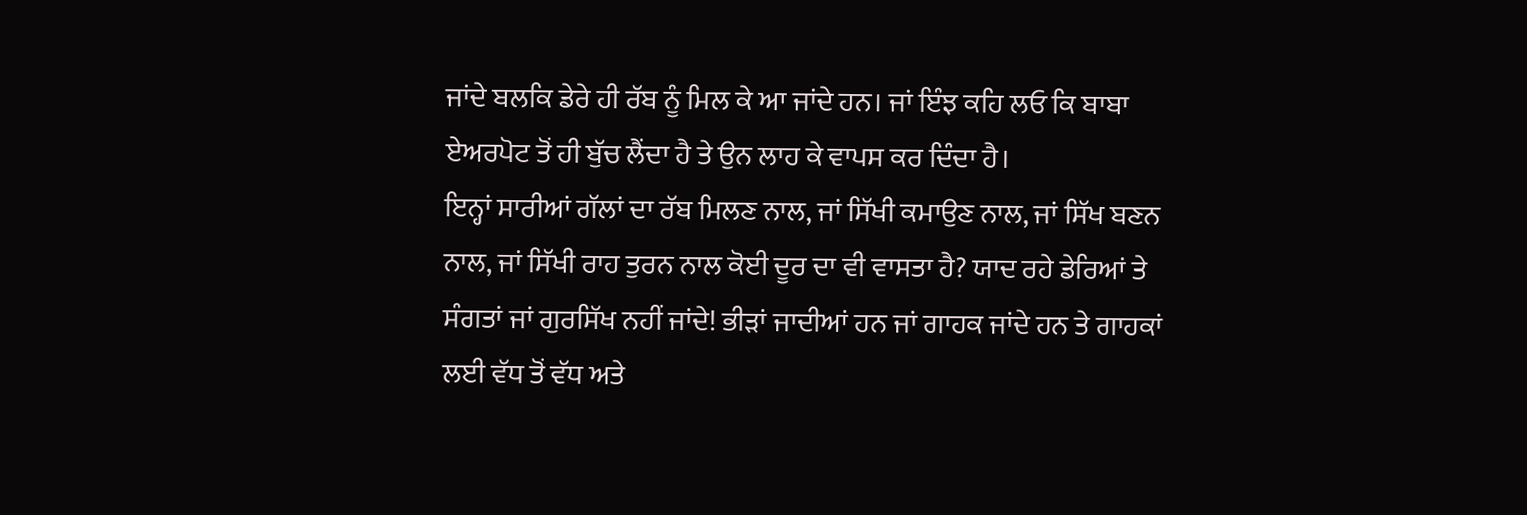ਜਾਂਦੇ ਬਲਕਿ ਡੇਰੇ ਹੀ ਰੱਬ ਨੂੰ ਮਿਲ ਕੇ ਆ ਜਾਂਦੇ ਹਨ। ਜਾਂ ਇੰਝ ਕਹਿ ਲਓ ਕਿ ਬਾਬਾ
ਏਅਰਪੋਟ ਤੋਂ ਹੀ ਬੁੱਚ ਲੈਂਦਾ ਹੈ ਤੇ ਉਨ ਲਾਹ ਕੇ ਵਾਪਸ ਕਰ ਦਿੰਦਾ ਹੈ।
ਇਨ੍ਹਾਂ ਸਾਰੀਆਂ ਗੱਲਾਂ ਦਾ ਰੱਬ ਮਿਲਣ ਨਾਲ, ਜਾਂ ਸਿੱਖੀ ਕਮਾਉਣ ਨਾਲ, ਜਾਂ ਸਿੱਖ ਬਣਨ
ਨਾਲ, ਜਾਂ ਸਿੱਖੀ ਰਾਹ ਤੁਰਨ ਨਾਲ ਕੋਈ ਦੂਰ ਦਾ ਵੀ ਵਾਸਤਾ ਹੈ? ਯਾਦ ਰਹੇ ਡੇਰਿਆਂ ਤੇ
ਸੰਗਤਾਂ ਜਾਂ ਗੁਰਸਿੱਖ ਨਹੀਂ ਜਾਂਦੇ! ਭੀੜਾਂ ਜਾਦੀਆਂ ਹਨ ਜਾਂ ਗਾਹਕ ਜਾਂਦੇ ਹਨ ਤੇ ਗਾਹਕਾਂ
ਲਈ ਵੱਧ ਤੋਂ ਵੱਧ ਅਤੇ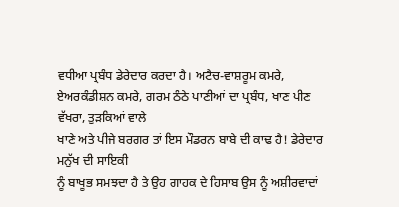ਵਧੀਆ ਪ੍ਰਬੰਧ ਡੇਰੇਦਾਰ ਕਰਦਾ ਹੈ। ਅਟੈਚ-ਵਾਸ਼ਰੂਮ ਕਮਰੇ,
ਏਅਰਕੰਡੀਸ਼ਨ ਕਮਰੇ, ਗਰਮ ਠੰਠੇ ਪਾਣੀਆਂ ਦਾ ਪ੍ਰਬੰਧ, ਖਾਣ ਪੀਣ ਵੱਖਰਾ, ਤੁੜਕਿਆਂ ਵਾਲੇ
ਖਾਣੇ ਅਤੇ ਪੀਜੇ ਬਰਗਰ ਤਾਂ ਇਸ ਮੌਡਰਨ ਬਾਬੇ ਦੀ ਕਾਢ ਹੈ! ਡੇਰੇਦਾਰ ਮਨੁੱਖ ਦੀ ਸਾਇਕੀ
ਨੂੰ ਬਾਖੂਭ ਸਮਝਦਾ ਹੈ ਤੇ ਉਹ ਗਾਹਕ ਦੇ ਹਿਸਾਬ ਉਸ ਨੂੰ ਅਸ਼ੀਰਵਾਦਾਂ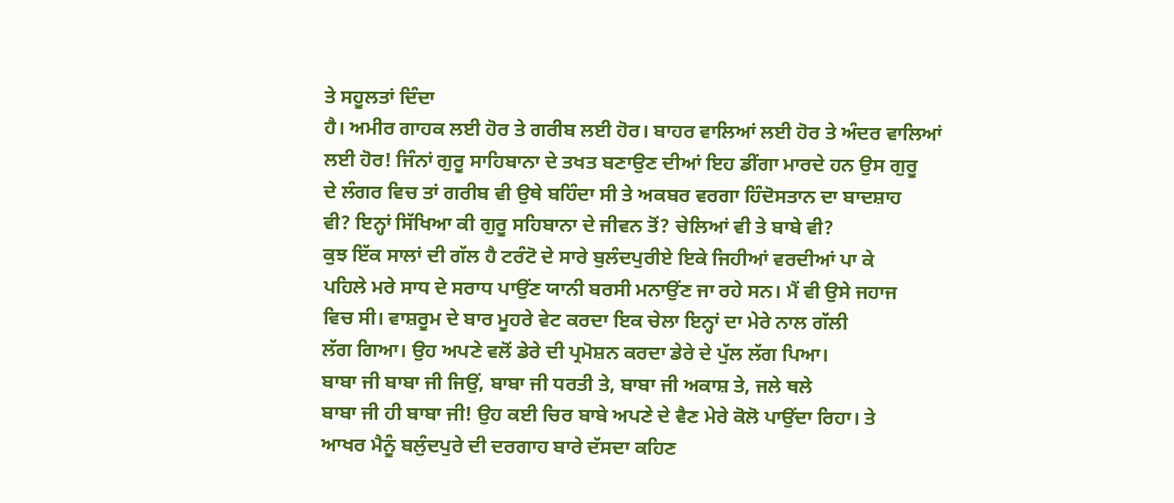ਤੇ ਸਹੂਲਤਾਂ ਦਿੰਦਾ
ਹੈ। ਅਮੀਰ ਗਾਹਕ ਲਈ ਹੋਰ ਤੇ ਗਰੀਬ ਲਈ ਹੋਰ। ਬਾਹਰ ਵਾਲਿਆਂ ਲਈ ਹੋਰ ਤੇ ਅੰਦਰ ਵਾਲਿਆਂ
ਲਈ ਹੋਰ! ਜਿੰਨਾਂ ਗੁਰੂ ਸਾਹਿਬਾਨਾ ਦੇ ਤਖਤ ਬਣਾਉਣ ਦੀਆਂ ਇਹ ਡੀਂਗਾ ਮਾਰਦੇ ਹਨ ਉਸ ਗੁਰੂ
ਦੇ ਲੰਗਰ ਵਿਚ ਤਾਂ ਗਰੀਬ ਵੀ ਉਥੇ ਬਹਿੰਦਾ ਸੀ ਤੇ ਅਕਬਰ ਵਰਗਾ ਹਿੰਦੋਸਤਾਨ ਦਾ ਬਾਦਸ਼ਾਹ
ਵੀ? ਇਨ੍ਹਾਂ ਸਿੱਖਿਆ ਕੀ ਗੁਰੂ ਸਹਿਬਾਨਾ ਦੇ ਜੀਵਨ ਤੋਂ? ਚੇਲਿਆਂ ਵੀ ਤੇ ਬਾਬੇ ਵੀ?
ਕੁਝ ਇੱਕ ਸਾਲਾਂ ਦੀ ਗੱਲ ਹੈ ਟਰੰਟੋ ਦੇ ਸਾਰੇ ਬੁਲੰਦਪੁਰੀਏ ਇਕੇ ਜਿਹੀਆਂ ਵਰਦੀਆਂ ਪਾ ਕੇ
ਪਹਿਲੇ ਮਰੇ ਸਾਧ ਦੇ ਸਰਾਧ ਪਾਉਂਣ ਯਾਨੀ ਬਰਸੀ ਮਨਾਉਂਣ ਜਾ ਰਹੇ ਸਨ। ਮੈਂ ਵੀ ਉਸੇ ਜਹਾਜ
ਵਿਚ ਸੀ। ਵਾਸ਼ਰੂਮ ਦੇ ਬਾਰ ਮੂਹਰੇ ਵੇਟ ਕਰਦਾ ਇਕ ਚੇਲਾ ਇਨ੍ਹਾਂ ਦਾ ਮੇਰੇ ਨਾਲ ਗੱਲੀ
ਲੱਗ ਗਿਆ। ਉਹ ਅਪਣੇ ਵਲੋਂ ਡੇਰੇ ਦੀ ਪ੍ਰਮੋਸ਼ਨ ਕਰਦਾ ਡੇਰੇ ਦੇ ਪੁੱਲ ਲੱਗ ਪਿਆ।
ਬਾਬਾ ਜੀ ਬਾਬਾ ਜੀ ਜਿਉਂ, ਬਾਬਾ ਜੀ ਧਰਤੀ ਤੇ, ਬਾਬਾ ਜੀ ਅਕਾਸ਼ ਤੇ, ਜਲੇ ਥਲੇ
ਬਾਬਾ ਜੀ ਹੀ ਬਾਬਾ ਜੀ! ਉਹ ਕਈ ਚਿਰ ਬਾਬੇ ਅਪਣੇ ਦੇ ਵੈਣ ਮੇਰੇ ਕੋਲੋ ਪਾਉਂਦਾ ਰਿਹਾ। ਤੇ
ਆਖਰ ਮੈਨੂੰ ਬਲੁੰਦਪੁਰੇ ਦੀ ਦਰਗਾਹ ਬਾਰੇ ਦੱਸਦਾ ਕਹਿਣ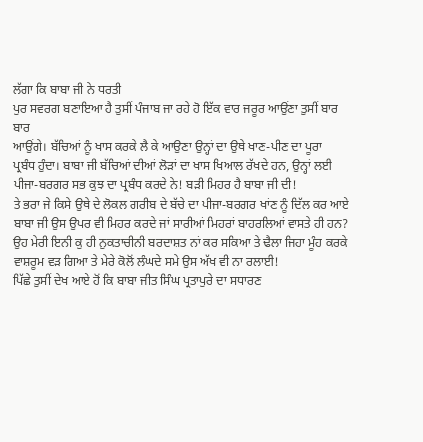ਲੱਗਾ ਕਿ ਬਾਬਾ ਜੀ ਨੇ ਧਰਤੀ
ਪੁਰ ਸਵਰਗ ਬਣਾਇਆ ਹੈ ਤੁਸੀਂ ਪੰਜਾਬ ਜਾ ਰਹੇ ਹੋ ਇੱਕ ਵਾਰ ਜਰੂਰ ਆਉਂਣਾ ਤੁਸੀਂ ਬਾਰ ਬਾਰ
ਆਉਂਗੇ। ਬੱਚਿਆਂ ਨੂੰ ਖਾਸ ਕਰਕੇ ਲੈ ਕੇ ਆਉਣਾ ਉਨ੍ਹਾਂ ਦਾ ਉਥੇ ਖਾਣ-ਪੀਣ ਦਾ ਪੂਰਾ
ਪ੍ਰਬੰਧ ਹੁੰਦਾ। ਬਾਬਾ ਜੀ ਬੱਚਿਆਂ ਦੀਆਂ ਲੋੜਾਂ ਦਾ ਖਾਸ ਖਿਆਲ ਰੱਖਦੇ ਹਨ, ਉਨ੍ਹਾਂ ਲਈ
ਪੀਜਾ-ਬਰਗਰ ਸਭ ਕੁਝ ਦਾ ਪ੍ਰਬੰਧ ਕਰਦੇ ਨੇ! ਬੜੀ ਮਿਹਰ ਹੈ ਬਾਬਾ ਜੀ ਦੀ!
ਤੇ ਭਰਾ ਜੇ ਕਿਸੇ ਉਥੇ ਦੇ ਲੋਕਲ ਗਰੀਬ ਦੇ ਬੱਚੇ ਦਾ ਪੀਜਾ-ਬਰਗਰ ਖਾਂਣ ਨੂੰ ਦਿੱਲ ਕਰ ਆਏ
ਬਾਬਾ ਜੀ ਉਸ ਉਪਰ ਵੀ ਮਿਹਰ ਕਰਦੇ ਜਾਂ ਸਾਰੀਆਂ ਮਿਹਰਾਂ ਬਾਹਰਲਿਆਂ ਵਾਸਤੇ ਹੀ ਹਨ? ਉਹ ਮੇਰੀ ਇਨੀ ਕੁ ਹੀ ਨੁਕਤਾਚੀਨੀ ਬਰਦਾਸ਼ਤ ਨਾਂ ਕਰ ਸਕਿਆ ਤੇ ਢੈਲਾ ਜਿਹਾ ਮੂੰਹ ਕਰਕੇ
ਵਾਸ਼ਰੂਮ ਵੜ ਗਿਆ ਤੇ ਮੇਰੇ ਕੋਲੋਂ ਲੰਘਦੇ ਸਮੇ ਉਸ ਅੱਖ ਵੀ ਨਾ ਰਲਾਈ!
ਪਿੱਛੇ ਤੁਸੀਂ ਦੇਖ ਆਏ ਹੋਂ ਕਿ ਬਾਬਾ ਜੀਤ ਸਿੰਘ ਪ੍ਰਤਾਪੁਰੇ ਦਾ ਸਧਾਰਣ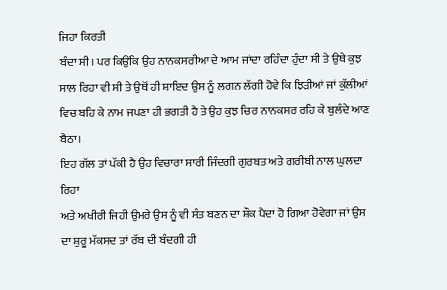ਜਿਹਾ ਕਿਰਤੀ
ਬੰਦਾ ਸੀ। ਪਰ ਕਿਉਂਕਿ ਉਹ ਨਾਨਕਸਰੀਆ ਦੇ ਆਮ ਜਾਂਦਾ ਰਹਿੰਦਾ ਹੁੰਦਾ ਸੀ ਤੇ ਉਥੇ ਕੁਝ
ਸਾਲ ਰਿਹਾ ਵੀ ਸੀ ਤੇ ਉਥੋਂ ਹੀ ਸ਼ਾਇਦ ਉਸ ਨੂੰ ਲਗਨ ਲੱਗੀ ਹੋਵੇ ਕਿ ਝਿੜੀਆਂ ਜਾਂ ਕੁੱਲੀਆਂ
ਵਿਚ ਬਹਿ ਕੇ ਨਾਮ ਜਪਣਾ ਹੀ ਭਗਤੀ ਹੈ ਤੇ ਉਹ ਕੁਝ ਚਿਰ ਨਾਨਕਸਰ ਰਹਿ ਕੇ ਬੁਲੰਦੇ ਆਣ ਬੈਠਾ।
ਇਹ ਗੱਲ ਤਾਂ ਪੱਕੀ ਹੈ ਉਹ ਵਿਚਾਰਾ ਸਾਰੀ ਜਿੰਦਗੀ ਗੁਰਬਤ ਅਤੇ ਗਰੀਬੀ ਨਾਲ ਘੁਲਦਾ ਰਿਹਾ
ਅਤੇ ਅਖੀਰੀ ਜਿਹੀ ਉਮਰੇ ਉਸ ਨੂੰ ਵੀ ਸੰਤ ਬਣਨ ਦਾ ਸ਼ੌਕ ਪੈਦਾ ਹੋ ਗਿਆ ਹੋਵੇਗਾ ਜਾਂ ਉਸ
ਦਾ ਸ਼ੁਰੂ ਮੱਕਸਦ ਤਾਂ ਰੱਬ ਦੀ ਬੰਦਗੀ ਹੀ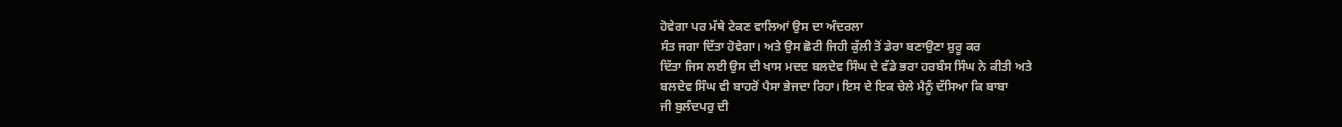ਹੋਵੇਗਾ ਪਰ ਮੱਥੇ ਟੇਕਣ ਵਾਲਿਆਂ ਉਸ ਦਾ ਅੰਦਰਲਾ
ਸੰਤ ਜਗਾ ਦਿੱਤਾ ਹੋਵੇਗਾ। ਅਤੇ ਉਸ ਛੋਟੀ ਜਿਹੀ ਕੁੱਲੀ ਤੋਂ ਡੇਰਾ ਬਣਾਉਣਾ ਸ਼ੁਰੂ ਕਰ
ਦਿੱਤਾ ਜਿਸ ਲਈ ਉਸ ਦੀ ਖਾਸ ਮਦਦ ਬਲਦੇਵ ਸਿੰਘ ਦੇ ਵੱਡੇ ਭਰਾ ਹਰਬੰਸ ਸਿੰਘ ਨੇ ਕੀਤੀ ਅਤੇ
ਬਲਦੇਵ ਸਿੰਘ ਵੀ ਬਾਹਰੋਂ ਪੈਸਾ ਭੇਜਦਾ ਰਿਹਾ। ਇਸ ਦੇ ਇਕ ਚੇਲੇ ਮੈਨੂੰ ਦੱਸਿਆ ਕਿ ਬਾਬਾ
ਜੀ ਬੁਲੰਦਪਰੁ ਦੀ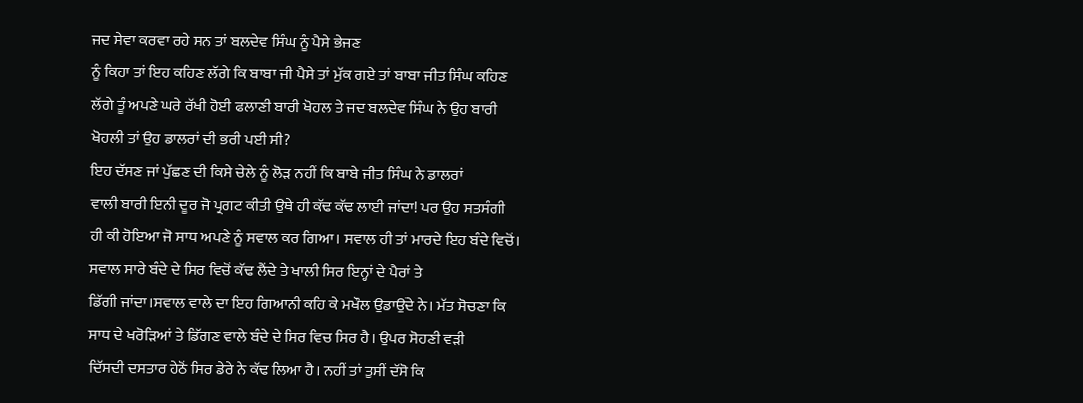ਜਦ ਸੇਵਾ ਕਰਵਾ ਰਹੇ ਸਨ ਤਾਂ ਬਲਦੇਵ ਸਿੰਘ ਨੂੰ ਪੈਸੇ ਭੇਜਣ
ਨੂੰ ਕਿਹਾ ਤਾਂ ਇਹ ਕਹਿਣ ਲੱਗੇ ਕਿ ਬਾਬਾ ਜੀ ਪੈਸੇ ਤਾਂ ਮੁੱਕ ਗਏ ਤਾਂ ਬਾਬਾ ਜੀਤ ਸਿੰਘ ਕਹਿਣ
ਲੱਗੇ ਤੂੰ ਅਪਣੇ ਘਰੇ ਰੱਖੀ ਹੋਈ ਫਲਾਣੀ ਬਾਰੀ ਖੋਹਲ ਤੇ ਜਦ ਬਲਦੇਵ ਸਿੰਘ ਨੇ ਉਹ ਬਾਰੀ
ਖੋਹਲੀ ਤਾਂ ਉਹ ਡਾਲਰਾਂ ਦੀ ਭਰੀ ਪਈ ਸੀ?
ਇਹ ਦੱਸਣ ਜਾਂ ਪੁੱਛਣ ਦੀ ਕਿਸੇ ਚੇਲੇ ਨੂੰ ਲੋੜ ਨਹੀਂ ਕਿ ਬਾਬੇ ਜੀਤ ਸਿੰਘ ਨੇ ਡਾਲਰਾਂ
ਵਾਲੀ ਬਾਰੀ ਇਨੀ ਦੂਰ ਜੋ ਪ੍ਰਗਟ ਕੀਤੀ ਉਥੇ ਹੀ ਕੱਢ ਕੱਢ ਲਾਈ ਜਾਂਦਾ! ਪਰ ਉਹ ਸਤਸੰਗੀ
ਹੀ ਕੀ ਹੋਇਆ ਜੋ ਸਾਧ ਅਪਣੇ ਨੂੰ ਸਵਾਲ ਕਰ ਗਿਆ। ਸਵਾਲ ਹੀ ਤਾਂ ਮਾਰਦੇ ਇਹ ਬੰਦੇ ਵਿਚੋਂ।
ਸਵਾਲ ਸਾਰੇ ਬੰਦੇ ਦੇ ਸਿਰ ਵਿਚੋਂ ਕੱਢ ਲੈਂਦੇ ਤੇ ਖਾਲੀ ਸਿਰ ਇਨ੍ਹਾਂ ਦੇ ਪੈਰਾਂ ਤੇ
ਡਿੱਗੀ ਜਾਂਦਾ।ਸਵਾਲ ਵਾਲੇ ਦਾ ਇਹ ਗਿਆਨੀ ਕਹਿ ਕੇ ਮਖੌਲ ਉਡਾਉਂਦੇ ਨੇ। ਮੱਤ ਸੋਚਣਾ ਕਿ
ਸਾਧ ਦੇ ਖਰੋੜਿਆਂ ਤੇ ਡਿੱਗਣ ਵਾਲੇ ਬੰਦੇ ਦੇ ਸਿਰ ਵਿਚ ਸਿਰ ਹੈ। ਉਪਰ ਸੋਹਣੀ ਵੜੀ
ਦਿੱਸਦੀ ਦਸਤਾਰ ਹੇਠੋਂ ਸਿਰ ਡੇਰੇ ਨੇ ਕੱਢ ਲਿਆ ਹੈ। ਨਹੀਂ ਤਾਂ ਤੁਸੀਂ ਦੱਸੋ ਕਿ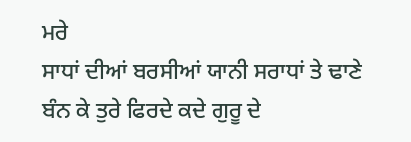ਮਰੇ
ਸਾਧਾਂ ਦੀਆਂ ਬਰਸੀਆਂ ਯਾਨੀ ਸਰਾਧਾਂ ਤੇ ਢਾਣੇ ਬੰਨ ਕੇ ਤੁਰੇ ਫਿਰਦੇ ਕਦੇ ਗੁਰੂ ਦੇ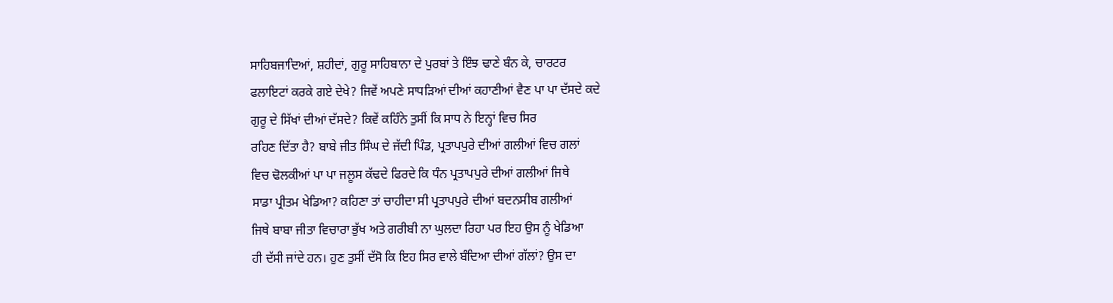ਸਾਹਿਬਜਾਦਿਆਂ, ਸ਼ਹੀਦਾਂ, ਗੁਰੂ ਸਾਹਿਬਾਨਾ ਦੇ ਪੁਰਬਾਂ ਤੇ ਇੰਝ ਢਾਣੇ ਬੰਨ ਕੇ, ਚਾਰਟਰ
ਫਲਾਇਟਾਂ ਕਰਕੇ ਗਏ ਦੇਖੇ? ਜਿਵੇਂ ਅਪਣੇ ਸਾਧੜਿਆਂ ਦੀਆਂ ਕਹਾਣੀਆਂ ਵੈਣ ਪਾ ਪਾ ਦੱਸਦੇ ਕਦੇ
ਗੁਰੂ ਦੇ ਸਿੱਖਾਂ ਦੀਆਂ ਦੱਸਦੇ? ਕਿਵੇਂ ਕਹਿੰਨੇ ਤੁਸੀਂ ਕਿ ਸਾਧ ਨੇ ਇਨ੍ਹਾਂ ਵਿਚ ਸਿਰ
ਰਹਿਣ ਦਿੱਤਾ ਹੈ? ਬਾਬੇ ਜੀਤ ਸਿੰਘ ਦੇ ਜੱਦੀ ਪਿੰਡ, ਪ੍ਰਤਾਪਪੁਰੇ ਦੀਆਂ ਗਲੀਆਂ ਵਿਚ ਗਲਾਂ
ਵਿਚ ਢੋਲਕੀਆਂ ਪਾ ਪਾ ਜਲੂਸ ਕੱਢਦੇ ਫਿਰਦੇ ਕਿ ਧੰਨ ਪ੍ਰਤਾਪਪੁਰੇ ਦੀਆਂ ਗਲੀਆਂ ਜਿਥੇ
ਸਾਡਾ ਪ੍ਰੀਤਮ ਖੇਡਿਆ? ਕਹਿਣਾ ਤਾਂ ਚਾਹੀਦਾ ਸੀ ਪ੍ਰਤਾਪਪੁਰੇ ਦੀਆਂ ਬਦਨਸੀਬ ਗਲੀਆਂ
ਜਿਥੇ ਬਾਬਾ ਜੀਤਾ ਵਿਚਾਰਾ ਭੁੱਖ ਅਤੇ ਗਰੀਬੀ ਨਾ ਘੁਲਦਾ ਰਿਹਾ ਪਰ ਇਹ ਉਸ ਨੂੰ ਖੇਡਿਆ
ਹੀ ਦੱਸੀ ਜਾਂਦੇ ਹਨ। ਹੁਣ ਤੁਸੀਂ ਦੱਸੋ ਕਿ ਇਹ ਸਿਰ ਵਾਲੇ ਬੰਦਿਆ ਦੀਆਂ ਗੱਲਾਂ? ਉਸ ਦਾ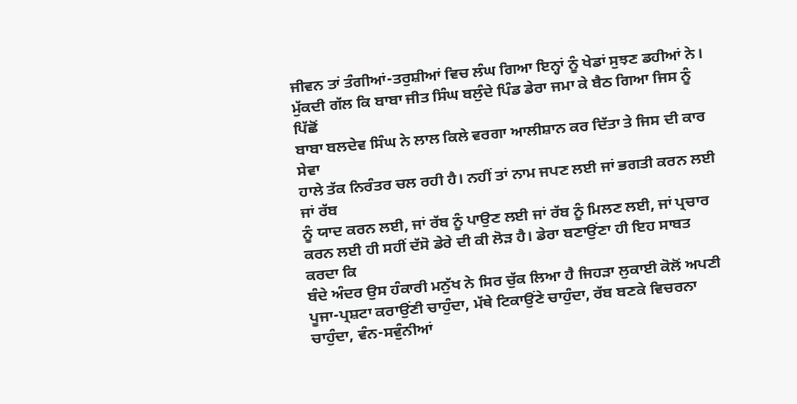ਜੀਵਨ ਤਾਂ ਤੰਗੀਆਂ-ਤਰੁਸ਼ੀਆਂ ਵਿਚ ਲੰਘ ਗਿਆ ਇਨ੍ਹਾਂ ਨੂੰ ਖੇਡਾਂ ਸੁਝਣ ਡਹੀਆਂ ਨੇ।
ਮੁੱਕਦੀ ਗੱਲ ਕਿ ਬਾਬਾ ਜੀਤ ਸਿੰਘ ਬਲੁੰਦੇ ਪਿੰਡ ਡੇਰਾ ਜਮਾ ਕੇ ਬੈਠ ਗਿਆ ਜਿਸ ਨੂੰ ਪਿੱਛੋਂ
ਬਾਬਾ ਬਲਦੇਵ ਸਿੰਘ ਨੇ ਲਾਲ ਕਿਲੇ ਵਰਗਾ ਆਲੀਸ਼ਾਨ ਕਰ ਦਿੱਤਾ ਤੇ ਜਿਸ ਦੀ ਕਾਰ ਸੇਵਾ
ਹਾਲੇ ਤੱਕ ਨਿਰੰਤਰ ਚਲ ਰਹੀ ਹੈ। ਨਹੀਂ ਤਾਂ ਨਾਮ ਜਪਣ ਲਈ ਜਾਂ ਭਗਤੀ ਕਰਨ ਲਈ ਜਾਂ ਰੱਬ
ਨੂੰ ਯਾਦ ਕਰਨ ਲਈ, ਜਾਂ ਰੱਬ ਨੂੰ ਪਾਉਣ ਲਈ ਜਾਂ ਰੱਬ ਨੂੰ ਮਿਲਣ ਲਈ, ਜਾਂ ਪ੍ਰਚਾਰ
ਕਰਨ ਲਈ ਹੀ ਸਹੀਂ ਦੱਸੋ ਡੇਰੇ ਦੀ ਕੀ ਲੋੜ ਹੈ। ਡੇਰਾ ਬਣਾਉਂਣਾ ਹੀ ਇਹ ਸਾਬਤ ਕਰਦਾ ਕਿ
ਬੰਦੇ ਅੰਦਰ ਉਸ ਹੰਕਾਰੀ ਮਨੁੱਖ ਨੇ ਸਿਰ ਚੁੱਕ ਲਿਆ ਹੈ ਜਿਹੜਾ ਲੁਕਾਈ ਕੋਲੋਂ ਅਪਣੀ
ਪੂਜਾ-ਪ੍ਰਸ਼ਟਾ ਕਰਾਉਂਣੀ ਚਾਹੁੰਦਾ, ਮੱਥੇ ਟਿਕਾਉਂਣੇ ਚਾਹੁੰਦਾ, ਰੱਬ ਬਣਕੇ ਵਿਚਰਨਾ
ਚਾਹੁੰਦਾ, ਵੰਨ-ਸਵੁੰਨੀਆਂ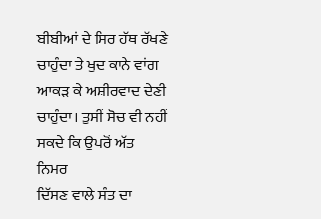ਬੀਬੀਆਂ ਦੇ ਸਿਰ ਹੱਥ ਰੱਖਣੇ ਚਾਹੁੰਦਾ ਤੇ ਖੁਦ ਕਾਨੇ ਵਾਂਗ
ਆਕੜ ਕੇ ਅਸ਼ੀਰਵਾਦ ਦੇਣੀ ਚਾਹੁੰਦਾ। ਤੁਸੀਂ ਸੋਚ ਵੀ ਨਹੀਂ ਸਕਦੇ ਕਿ ਉਪਰੋਂ ਅੱਤ ਨਿਮਰ
ਦਿੱਸਣ ਵਾਲੇ ਸੰਤ ਦਾ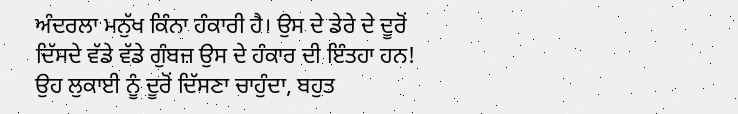ਅੰਦਰਲਾ ਮਨੁੱਖ ਕਿੰਨਾ ਹੰਕਾਰੀ ਹੈ। ਉਸ ਦੇ ਡੇਰੇ ਦੇ ਦੂਰੋਂ
ਦਿੱਸਦੇ ਵੱਡੇ ਵੱਡੇ ਗੁੰਬਜ਼ ਉਸ ਦੇ ਹੰਕਾਰ ਦੀ ਇੰਤਹਾ ਹਨ!
ਉਹ ਲੁਕਾਈ ਨੂੰ ਦੂਰੋਂ ਦਿੱਸਣਾ ਚਾਹੁੰਦਾ, ਬਹੁਤ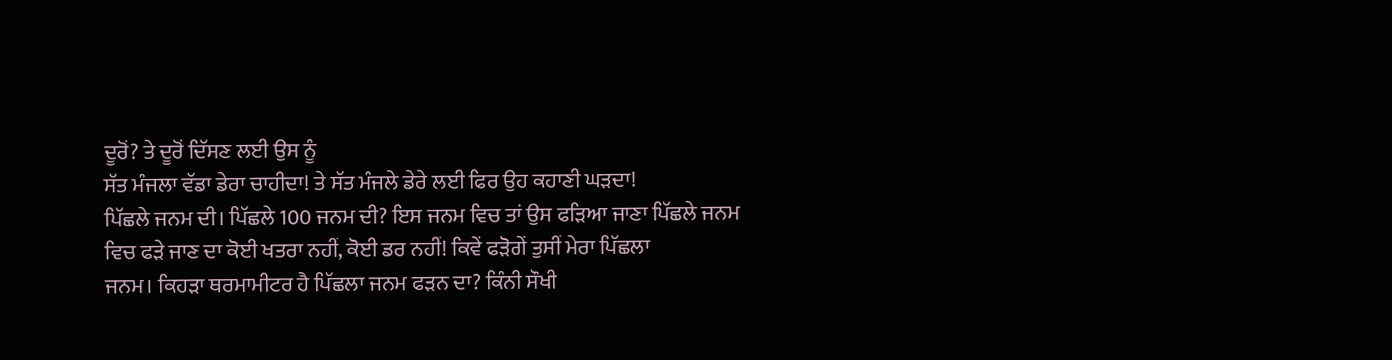ਦੂਰੋਂ? ਤੇ ਦੂਰੋਂ ਦਿੱਸਣ ਲਈ ਉਸ ਨੂੰ
ਸੱਤ ਮੰਜਲਾ ਵੱਡਾ ਡੇਰਾ ਚਾਹੀਦਾ! ਤੇ ਸੱਤ ਮੰਜਲੇ ਡੇਰੇ ਲਈ ਫਿਰ ਉਹ ਕਹਾਣੀ ਘੜਦਾ!
ਪਿੱਛਲੇ ਜਨਮ ਦੀ। ਪਿੱਛਲੇ 100 ਜਨਮ ਦੀ? ਇਸ ਜਨਮ ਵਿਚ ਤਾਂ ਉਸ ਫੜਿਆ ਜਾਣਾ ਪਿੱਛਲੇ ਜਨਮ
ਵਿਚ ਫੜੇ ਜਾਣ ਦਾ ਕੋਈ ਖਤਰਾ ਨਹੀਂ, ਕੋਈ ਡਰ ਨਹੀਂ! ਕਿਵੇਂ ਫੜੋਗੇਂ ਤੁਸੀਂ ਮੇਰਾ ਪਿੱਛਲਾ
ਜਨਮ। ਕਿਹੜਾ ਥਰਮਾਮੀਟਰ ਹੈ ਪਿੱਛਲਾ ਜਨਮ ਫੜਨ ਦਾ? ਕਿੰਨੀ ਸੌਖੀ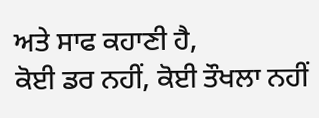ਅਤੇ ਸਾਫ ਕਹਾਣੀ ਹੈ,
ਕੋਈ ਡਰ ਨਹੀਂ, ਕੋਈ ਤੌਖਲਾ ਨਹੀਂ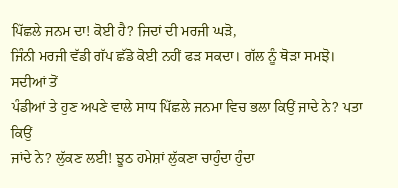ਪਿੱਛਲੇ ਜਨਮ ਦਾ! ਕੋਈ ਹੈ? ਜਿਦਾਂ ਦੀ ਮਰਜੀ ਘੜੋ,
ਜਿੰਨੀ ਮਰਜੀ ਵੱਡੀ ਗੱਪ ਛੱਡੋ ਕੋਈ ਨਹੀਂ ਫੜ ਸਕਦਾ। ਗੱਲ ਨੂੰ ਥੋੜਾ ਸਮਝੋ। ਸਦੀਆਂ ਤੋਂ
ਪੰਡੀਆਂ ਤੇ ਹੁਣ ਅਪਣੇ ਵਾਲੇ ਸਾਧ ਪਿੱਛਲੇ ਜਨਮਾ ਵਿਚ ਭਲਾ ਕਿਉਂ ਜਾਦੇ ਨੇ? ਪਤਾ ਕਿਉਂ
ਜਾਂਦੇ ਨੇ? ਲੁੱਕਣ ਲਈ! ਝੂਠ ਹਮੇਸ਼ਾਂ ਲੁੱਕਣਾ ਚਾਹੁੰਦਾ ਹੁੰਦਾ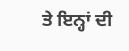ਤੇ ਇਨ੍ਹਾਂ ਦੀ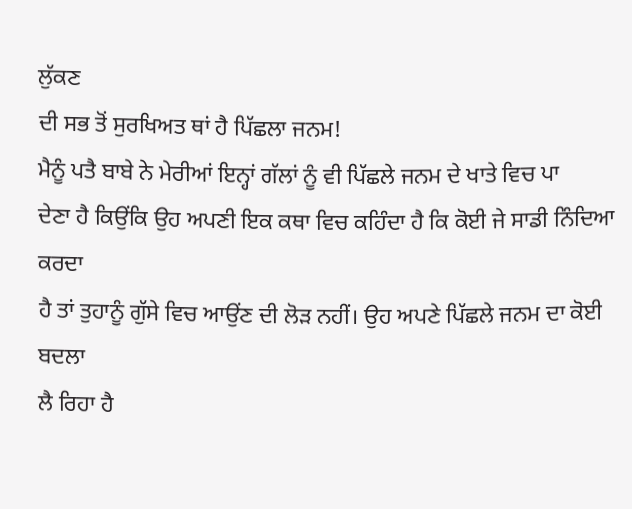ਲੁੱਕਣ
ਦੀ ਸਭ ਤੋਂ ਸੁਰਖਿਅਤ ਥਾਂ ਹੈ ਪਿੱਛਲਾ ਜਨਮ!
ਮੈਨੂੰ ਪਤੈ ਬਾਬੇ ਨੇ ਮੇਰੀਆਂ ਇਨ੍ਹਾਂ ਗੱਲਾਂ ਨੂੰ ਵੀ ਪਿੱਛਲੇ ਜਨਮ ਦੇ ਖਾਤੇ ਵਿਚ ਪਾ
ਦੇਣਾ ਹੈ ਕਿਉਂਕਿ ਉਹ ਅਪਣੀ ਇਕ ਕਥਾ ਵਿਚ ਕਹਿੰਦਾ ਹੈ ਕਿ ਕੋਈ ਜੇ ਸਾਡੀ ਨਿੰਦਿਆ ਕਰਦਾ
ਹੈ ਤਾਂ ਤੁਹਾਨੂੰ ਗੁੱਸੇ ਵਿਚ ਆਉਂਣ ਦੀ ਲੋੜ ਨਹੀਂ। ਉਹ ਅਪਣੇ ਪਿੱਛਲੇ ਜਨਮ ਦਾ ਕੋਈ ਬਦਲਾ
ਲੈ ਰਿਹਾ ਹੈ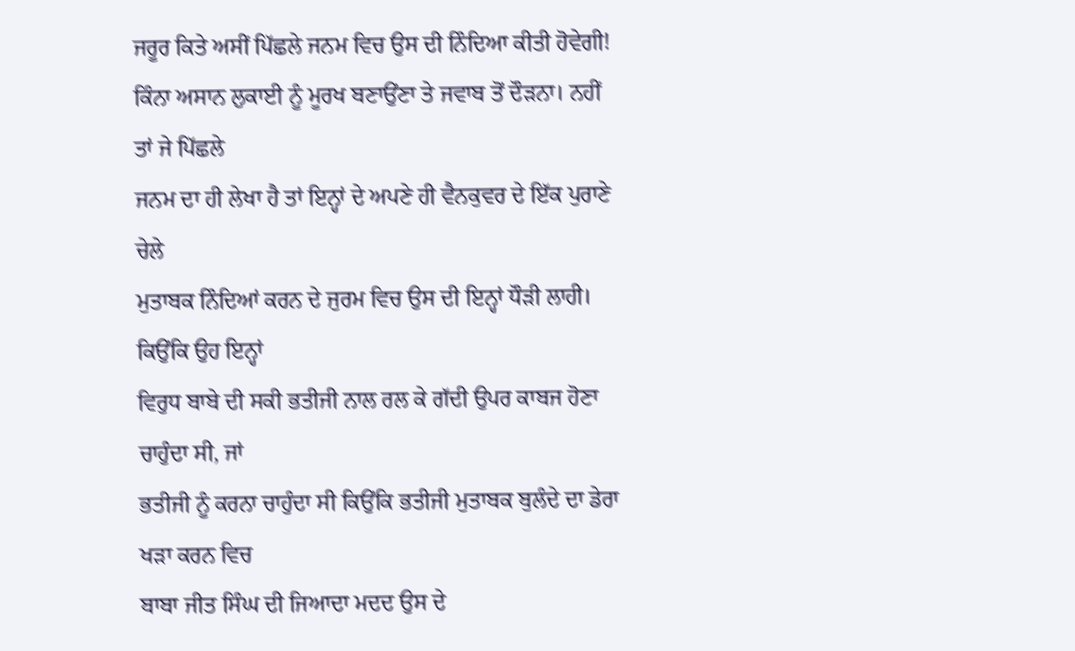ਜਰੂਰ ਕਿਤੇ ਅਸੀਂ ਪਿੱਛਲੇ ਜਨਮ ਵਿਚ ਉਸ ਦੀ ਨਿੰਦਿਆ ਕੀਤੀ ਹੋਵੇਗੀ!
ਕਿੰਨਾ ਅਸਾਨ ਲੁਕਾਈ ਨੂੰ ਮੂਰਖ ਬਣਾਉਂਣਾ ਤੇ ਜਵਾਬ ਤੋਂ ਦੌੜਨਾ। ਨਹੀਂ ਤਾਂ ਜੇ ਪਿੱਛਲੇ
ਜਨਮ ਦਾ ਹੀ ਲੇਖਾ ਹੈ ਤਾਂ ਇਨ੍ਹਾਂ ਦੇ ਅਪਣੇ ਹੀ ਵੈਨਕੁਵਰ ਦੇ ਇੱਕ ਪੁਰਾਣੇ ਚੇਲੇ
ਮੁਤਾਬਕ ਨਿੰਦਿਆਂ ਕਰਨ ਦੇ ਜੁਰਮ ਵਿਚ ਉਸ ਦੀ ਇਨ੍ਹਾਂ ਧੌੜੀ ਲਾਹੀ। ਕਿਉਂਕਿ ਉਹ ਇਨ੍ਹਾਂ
ਵਿਰੁਧ ਬਾਬੇ ਦੀ ਸਕੀ ਭਤੀਜੀ ਨਾਲ ਰਲ ਕੇ ਗੱਦੀ ਉਪਰ ਕਾਬਜ ਹੋਣਾ ਚਾਹੁੰਦਾ ਸੀ, ਜਾਂ
ਭਤੀਜੀ ਨੂੰ ਕਰਨਾ ਚਾਹੁੰਦਾ ਸੀ ਕਿਉਂਕਿ ਭਤੀਜੀ ਮੁਤਾਬਕ ਬੁਲੰਦੇ ਦਾ ਡੇਰਾ ਖੜਾ ਕਰਨ ਵਿਚ
ਬਾਬਾ ਜੀਤ ਸਿੰਘ ਦੀ ਜਿਆਦਾ ਮਦਦ ਉਸ ਦੇ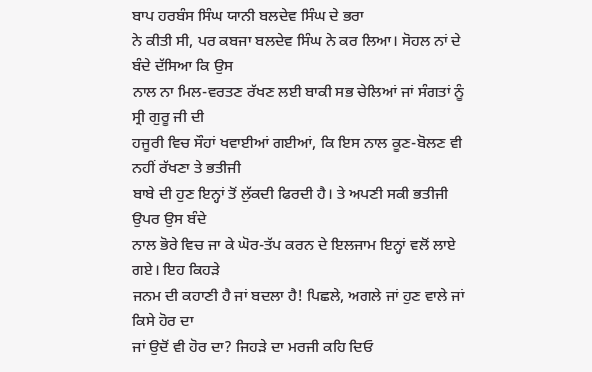ਬਾਪ ਹਰਬੰਸ ਸਿੰਘ ਯਾਨੀ ਬਲਦੇਵ ਸਿੰਘ ਦੇ ਭਰਾ
ਨੇ ਕੀਤੀ ਸੀ, ਪਰ ਕਬਜਾ ਬਲਦੇਵ ਸਿੰਘ ਨੇ ਕਰ ਲਿਆ। ਸੋਹਲ ਨਾਂ ਦੇ ਬੰਦੇ ਦੱਸਿਆ ਕਿ ਉਸ
ਨਾਲ ਨਾ ਮਿਲ-ਵਰਤਣ ਰੱਖਣ ਲਈ ਬਾਕੀ ਸਭ ਚੇਲਿਆਂ ਜਾਂ ਸੰਗਤਾਂ ਨੂੰ ਸ੍ਰੀ ਗੁਰੂ ਜੀ ਦੀ
ਹਜੂਰੀ ਵਿਚ ਸੌਹਾਂ ਖਵਾਈਆਂ ਗਈਆਂ, ਕਿ ਇਸ ਨਾਲ ਕੂਣ-ਬੋਲਣ ਵੀ ਨਹੀਂ ਰੱਖਣਾ ਤੇ ਭਤੀਜੀ
ਬਾਬੇ ਦੀ ਹੁਣ ਇਨ੍ਹਾਂ ਤੋਂ ਲੁੱਕਦੀ ਫਿਰਦੀ ਹੈ। ਤੇ ਅਪਣੀ ਸਕੀ ਭਤੀਜੀ ਉਪਰ ਉਸ ਬੰਦੇ
ਨਾਲ ਭੋਰੇ ਵਿਚ ਜਾ ਕੇ ਘੋਰ-ਤੱਪ ਕਰਨ ਦੇ ਇਲਜਾਮ ਇਨ੍ਹਾਂ ਵਲੋਂ ਲਾਏ ਗਏ। ਇਹ ਕਿਹੜੇ
ਜਨਮ ਦੀ ਕਹਾਣੀ ਹੈ ਜਾਂ ਬਦਲਾ ਹੈ! ਪਿਛਲੇ, ਅਗਲੇ ਜਾਂ ਹੁਣ ਵਾਲੇ ਜਾਂ ਕਿਸੇ ਹੋਰ ਦਾ
ਜਾਂ ਉਦੋਂ ਵੀ ਹੋਰ ਦਾ? ਜਿਹੜੇ ਦਾ ਮਰਜੀ ਕਹਿ ਦਿਓ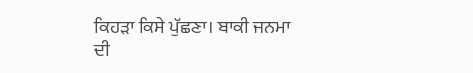ਕਿਹੜਾ ਕਿਸੇ ਪੁੱਛਣਾ। ਬਾਕੀ ਜਨਮਾ
ਦੀ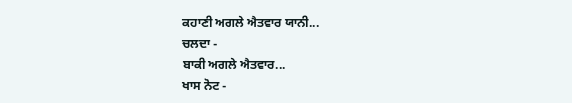ਕਹਾਣੀ ਅਗਲੇ ਐਤਵਾਰ ਯਾਨੀ...
ਚਲਦਾ -
ਬਾਕੀ ਅਗਲੇ ਐਤਵਾਰ...
ਖਾਸ ਨੋਟ -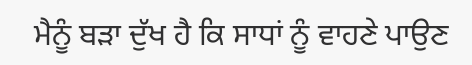ਮੈਨੂੰ ਬੜਾ ਦੁੱਖ ਹੈ ਕਿ ਸਾਧਾਂ ਨੂੰ ਵਾਹਣੇ ਪਾਉਣ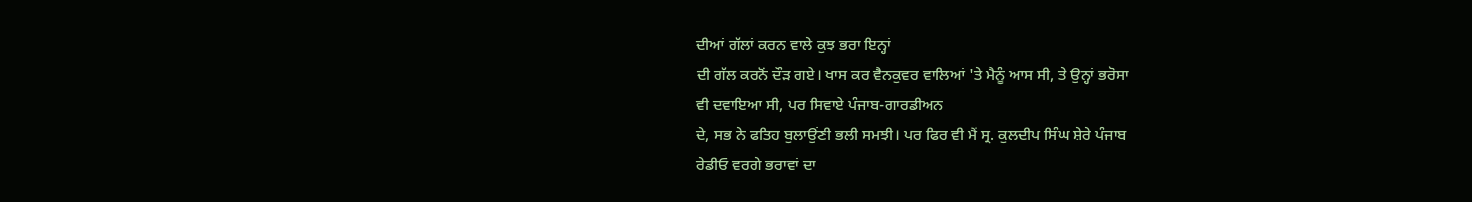ਦੀਆਂ ਗੱਲਾਂ ਕਰਨ ਵਾਲੇ ਕੁਝ ਭਰਾ ਇਨ੍ਹਾਂ
ਦੀ ਗੱਲ ਕਰਨੋਂ ਦੌੜ ਗਏ। ਖਾਸ ਕਰ ਵੈਨਕੁਵਰ ਵਾਲਿਆਂ 'ਤੇ ਮੈਨੂੰ ਆਸ ਸੀ, ਤੇ ਉਨ੍ਹਾਂ ਭਰੋਸਾ
ਵੀ ਦਵਾਇਆ ਸੀ, ਪਰ ਸਿਵਾਏ ਪੰਜਾਬ-ਗਾਰਡੀਅਨ
ਦੇ, ਸਭ ਨੇ ਫਤਿਹ ਬੁਲਾਉਂਣੀ ਭਲੀ ਸਮਝੀ। ਪਰ ਫਿਰ ਵੀ ਮੈਂ ਸ੍ਰ. ਕੁਲਦੀਪ ਸਿੰਘ ਸ਼ੇਰੇ ਪੰਜਾਬ
ਰੇਡੀਓ ਵਰਗੇ ਭਰਾਵਾਂ ਦਾ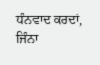ਧੰਨਵਾਦ ਕਰਦਾਂ, ਜਿੰਨਾ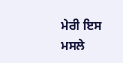ਮੇਰੀ ਇਸ ਮਸਲੇ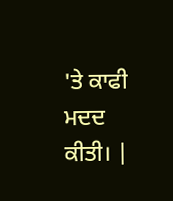'ਤੇ ਕਾਫੀ ਮਦਦ ਕੀਤੀ। |